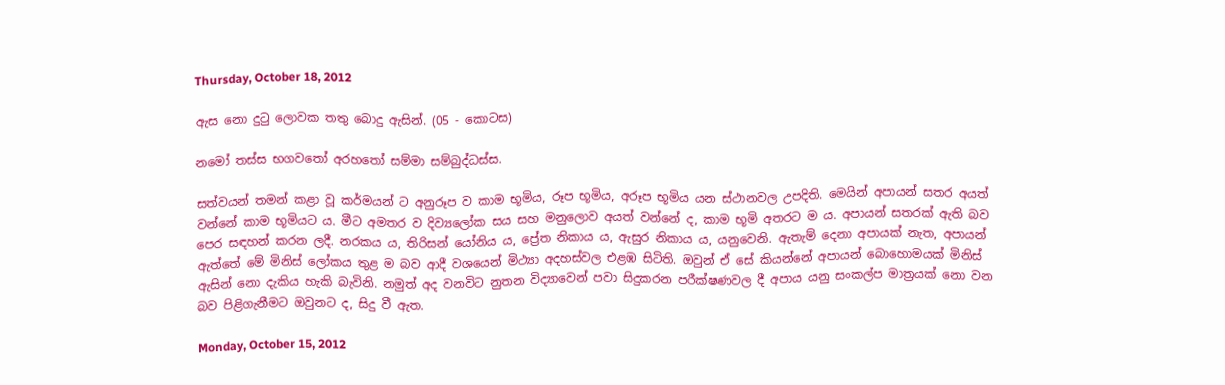Thursday, October 18, 2012

ඇස නො දුටු ලොවක තතු බොදු ඇසින්. (05 - කොටස)

නමෝ තස්ස භගවතෝ අරහතෝ සම්මා සම්බුද්ධස්ස.

සත්වයන් තමන් කළා වූ කර්මයන් ට අනුරූප ව කාම භූමිය, රූප භූමිය, අරූප භූමිය යන ස්ථානවල උපදිති. මෙයින් අපායන් සතර අයත් වන්නේ කාම භූමියට ය. මීට අමතර ව දිව්‍යලෝක සය සහ මනුලොව අයත් වන්නේ ද, කාම භූමි අතරට ම ය. අපායන් සතරක් ඇති බව පෙර සඳහන් කරන ලදී. නරකය ය, තිරිසන් යෝනිය ය, ප්‍රේත නිකාය ය, ඇසුර නිකාය ය, යනුවෙනි. ඇතැම් දෙනා අපායක් නැත, අපායන් ඇත්තේ මේ මිනිස් ලෝකය තුළ ම බව ආදී වශයෙන් මිථ්‍යා අදහස්වල එළඹ සිටිති. ඔවුන් ඒ සේ කියන්නේ අපායන් බොහොමයක් මිනිස් ඇසින් නො දැකිය හැකි බැවිනි. නමුත් අද වනවිට නුතන විද්‍යාවෙන් පවා සිදුකරන පරීක්ෂණවල දී අපාය යනු සංකල්ප මාත්‍රයක් නො වන බව පිළිගැනීමට ඔවුනට ද, සිදු වී ඇත.

Monday, October 15, 2012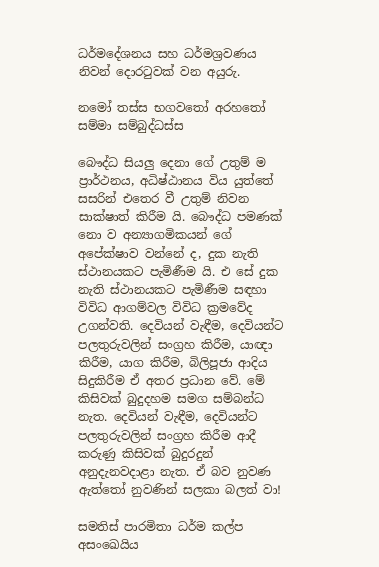ධර්මදේශනය සහ ධර්මශ්‍රවණය නිවන් දොරටුවක් වන අයුරු.

නමෝ තස්ස භගවතෝ අරහතෝ සම්මා සම්බුද්ධස්ස

බෞද්ධ සියලු දෙනා ගේ උතුම් ම ප්‍රාර්ථනය, අධිෂ්ඨානය විය යුත්තේ සසරින් එතෙර වී උතුම් නිවන සාක්ෂාත් කිරීම යි. බෞද්ධ පමණක් නො ව අන්‍යාගමිකයන් ගේ අපේක්ෂාව වන්නේ ද, දුක නැති ස්ථානයකට පැමිණීම යි. එ සේ දුක නැති ස්ථානයකට පැමිණීම සඳහා විවිධ ආගම්වල විවිධ ක්‍රමවේද උගන්වති. දෙවියන් වැඳීම, දෙවියන්ට පලතුරුවලින් සංග්‍රහ කිරීම, යාඥා කිරීම, යාග කිරීම, බිලිපූජා ආදිය සිදුකිරීම ඒ අතර ප්‍රධාන වේ. මේ කිසිවක් බුදුදහම සමග සම්බන්ධ නැත. දෙවියන් වැඳීම, දෙවියන්ට පලතුරුවලින් සංග්‍රහ කිරීම ආදී කරුණු කිසිවක් බුදුරදුන් අනුදැනවදාළා නැත. ඒ බව නුවණ ඇත්තෝ නුවණින් සලකා බලත් වා!

සමතිස් පාරමිතා ධර්ම කල්ප අසංඛෙයිය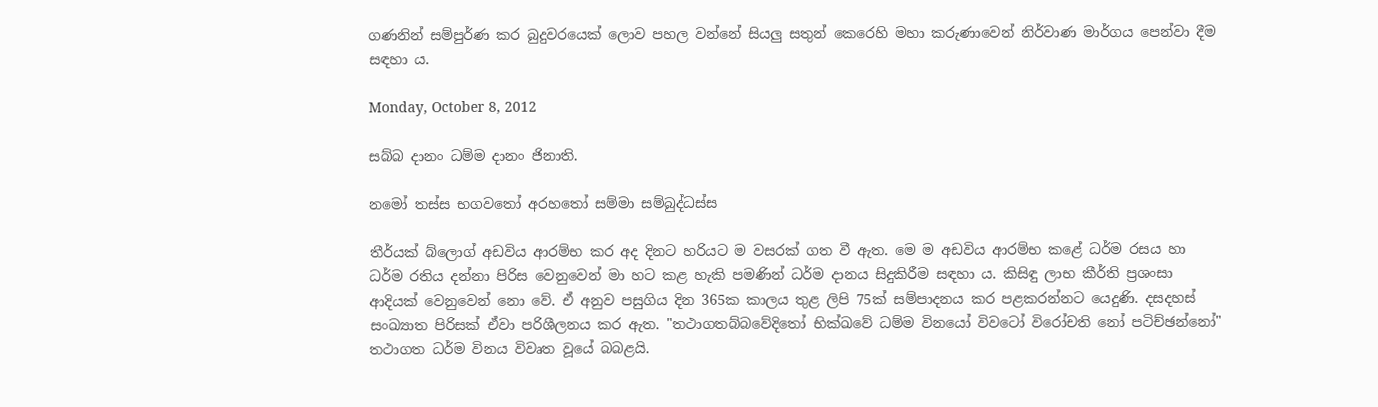ගණනින් සම්පුර්ණ කර බුදුවරයෙක් ලොව පහල වන්නේ සියලු සතුන් කෙරෙහි මහා කරුණාවෙන් නිර්වාණ මාර්ගය පෙන්වා දීම සඳහා ය.

Monday, October 8, 2012

සබ්බ දානං ධම්ම දානං ජිනාති.

නමෝ තස්ස භගවතෝ අරහතෝ සම්මා සම්බුද්ධස්ස

තීර්යක් බ්ලොග් අඩවිය ආරම්භ කර අද දිනට හරියට ම වසරක් ගත වී ඇත. මෙ ම අඩවිය ආරම්භ කළේ ධර්ම රසය හා ධර්ම රතිය දන්නා පිරිස වෙනුවෙන් මා හට කළ හැකි පමණින් ධර්ම දානය සිදුකිරීම සඳහා ය. කිසිඳු ලාභ කීර්ති ප්‍රශංසා ආදියක් වෙනුවෙන් නො වේ. ඒ අනුව පසුගිය දින 365ක කාලය තුළ ලිපි 75ක් සම්පාදනය කර පළකරන්නට යෙදුණි. දසදහස් සංඛ්‍යාත පිරිසක් ඒවා පරිශීලනය කර ඇත. "තථාගතබ්බවේදිතෝ භික්ඛවේ ධම්ම විනයෝ විවටෝ විරෝචති නෝ පටිච්ඡන්නෝ" තථාගත ධර්ම විනය විවෘත වූයේ බබළයි.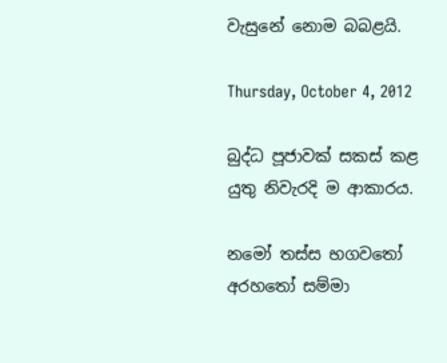වැසුනේ නොම බබළයි.

Thursday, October 4, 2012

බුද්ධ පූජාවක් සකස් කළ යුතු නිවැරදි ම ආකාරය.

නමෝ තස්ස භගවතෝ අරහතෝ සම්මා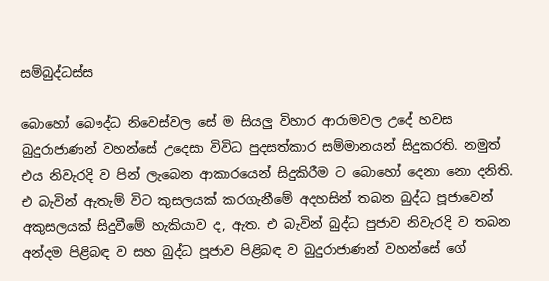සම්බුද්ධස්ස

බොහෝ බෞද්ධ නිවෙස්වල සේ ම සියලු විහාර ආරාමවල උදේ හවස බුදුරාජාණන් වහන්සේ උදෙසා විවිධ පුදසත්කාර සම්මානයන් සිදුකරති. නමුත් එය නිවැරදි ව පින් ලැබෙන ආකාරයෙන් සිදුකිරීම ට බොහෝ දෙනා නො දනිති. එ බැවින් ඇතැම් විට කුසලයක් කරගැනීමේ අදහසින් තබන බුද්ධ පූජාවෙන් අකුසලයක් සිදුවීමේ හැකියාව ද, ඇත. එ බැවින් බුද්ධ පුජාව නිවැරදි ව තබන අන්දම පිළිබඳ ව සහ බුද්ධ පූජාව පිළිබඳ ව බුදුරාජාණන් වහන්සේ ගේ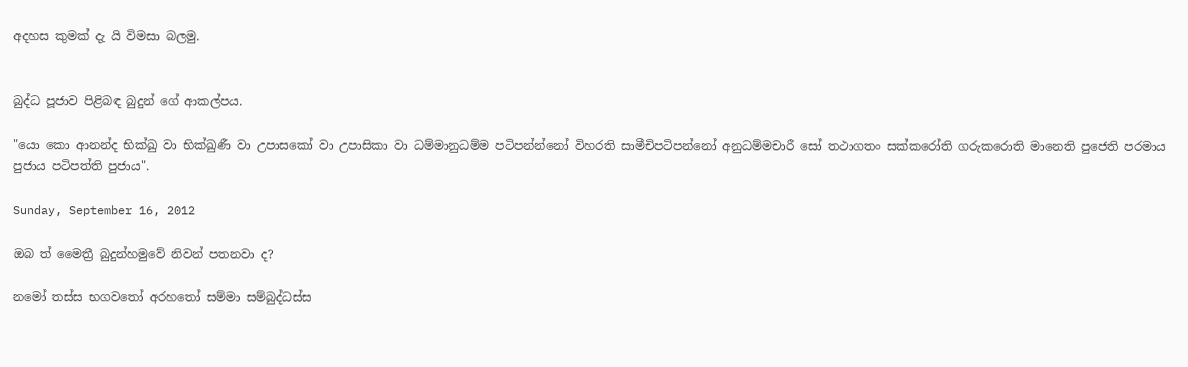අදහස කුමක් දැ යි විමසා බලමු.


බුද්ධ පූජාව පිළිබඳ බුදුන් ගේ ආකල්පය.

"යො කො ආනන්ද භික්ඛු වා භික්ඛුණී වා උපාසකෝ වා උපාසිකා වා ධම්මානුධම්ම පටිපන්න්නෝ විහරති සාමීචිපටිපන්නෝ අනුධම්මචාරී සෝ තථාගතං සක්කරෝති ගරුකරොති මානෙති පුජෙති පරමාය පුජාය පටිපත්ති පුජාය".

Sunday, September 16, 2012

ඔබ ත් මෛත්‍රී බුදුන්හමුවේ නිවන් පතනවා ද?

නමෝ තස්ස භගවතෝ අරහතෝ සම්මා සම්බුද්ධස්ස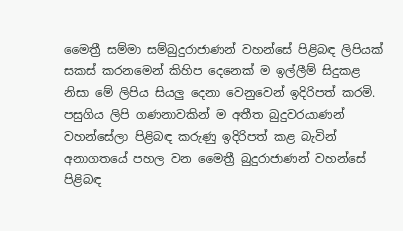මෛත්‍රී සම්මා සම්බුදුරාජාණන් වහන්සේ පිළිබඳ ලිපියක් සකස් කරනමෙන් කිහිප දෙනෙක් ම ඉල්ලීම් සිදුකළ නිසා මේ ලිපිය සියලු දෙනා වෙනුවෙන් ඉදිරිපත් කරමි. පසුගිය ලිපි ගණනාවකින් ම අතීත බුදුවරයාණන් වහන්සේලා පිළිබඳ කරුණු ඉදිරිපත් කළ බැවින් අනාගතයේ පහල වන මෛත්‍රී බුදුරාජාණන් වහන්සේ පිළිබඳ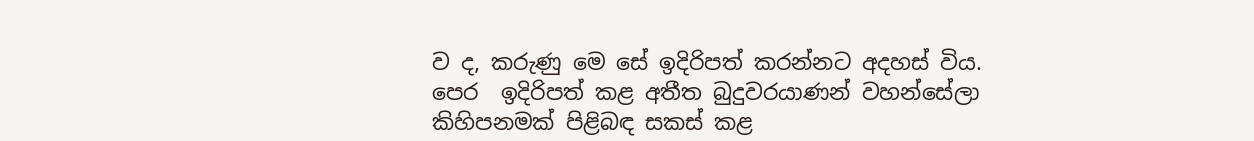ව ද, කරුණු මෙ සේ ඉදිරිපත් කරන්නට අදහස් විය.
පෙර  ඉදිරිපත් කළ අතීත බුදුවරයාණන් වහන්සේලා කිහිපනමක් පිළිබඳ සකස් කළ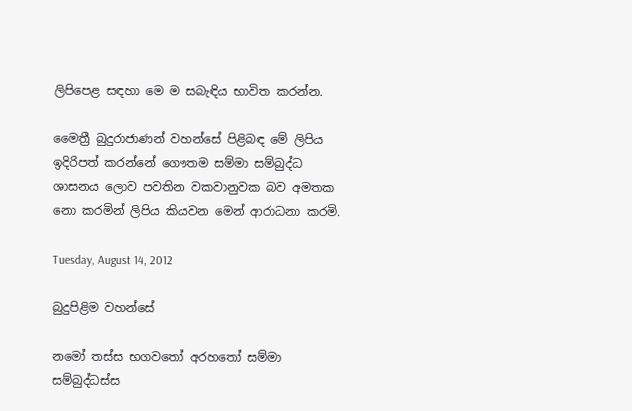ලිපිපෙළ සඳහා මෙ ම සබැඳිය භාවිත කරන්න.

මෛත්‍රී බුදුරාජාණන් වහන්සේ පිළිබඳ මේ ලිපිය ඉදිරිපත් කරන්නේ ගෞතම සම්මා සම්බුද්ධ ශාසනය ලොව පවතින වකවානුවක බව අමතක නො කරමින් ලිපිය කියවන මෙන් ආරාධනා කරමි.

Tuesday, August 14, 2012

බුදුපිළිම වහන්සේ

නමෝ තස්ස භගවතෝ අරහතෝ සම්මා සම්බුද්ධස්ස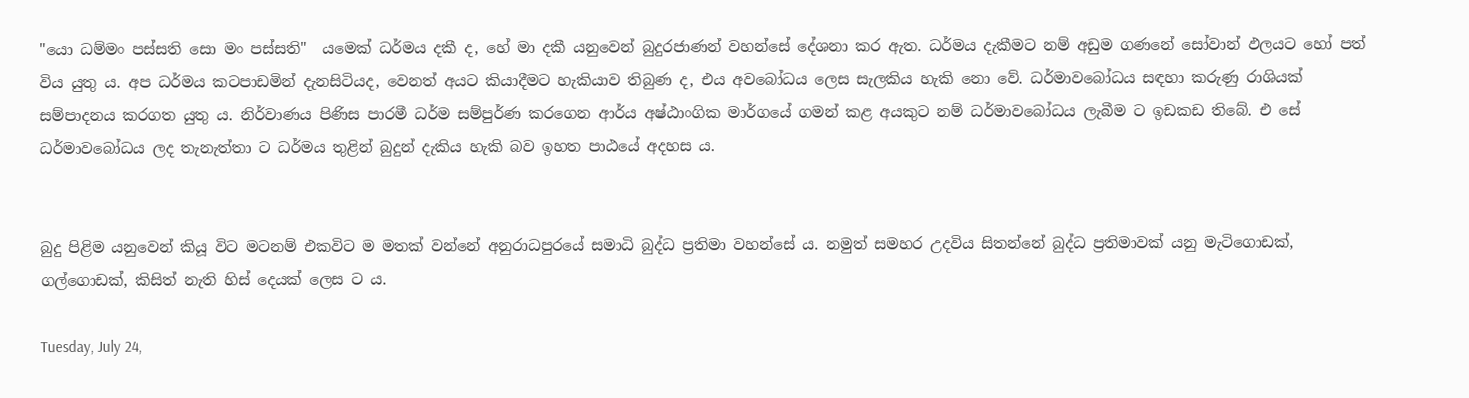"යො ධම්මං පස්සති සො මං පස්සති"  යමෙක් ධර්මය දකී ද, හේ මා දකී යනුවෙන් බුදුරජාණන් වහන්සේ දේශනා කර ඇත. ධර්මය දැකීමට නම් අඩුම ගණනේ සෝවාන් ඵලයට හෝ පත් විය යුතු ය. අප ධර්මය කටපාඩමින් දැනසිටියද, වෙනත් අයට කියාදීමට හැකියාව තිබුණ ද, එය අවබෝධය ලෙස සැලකිය හැකි නො වේ. ධර්මාවබෝධය සඳහා කරුණු රාශියක් සම්පාදනය කරගත යුතු ය. නිර්වාණය පිණිස පාරමී ධර්ම සම්පුර්ණ කරගෙන ආර්ය අෂ්ඨාංගික මාර්ගයේ ගමන් කළ අයකුට නම් ධර්මාවබෝධය ලැබීම ට ඉඩකඩ තිබේ. එ සේ ධර්මාවබෝධය ලද තැනැත්තා ට ධර්මය තුළින් බුදුන් දැකිය හැකි බව ඉහත පාඨයේ අදහස ය.


බුදු පිළිම යනුවෙන් කියූ විට මටනම් එකවිට ම මතක් වන්නේ අනුරාධපුරයේ සමාධි බුද්ධ ප්‍රතිමා වහන්සේ ය. නමුත් සමහර උදවිය සිතන්නේ බුද්ධ ප්‍රතිමාවක් යනු මැටිගොඩක්, ගල්ගොඩක්, කිසිත් නැති හිස් දෙයක් ලෙස ට ය.

Tuesday, July 24,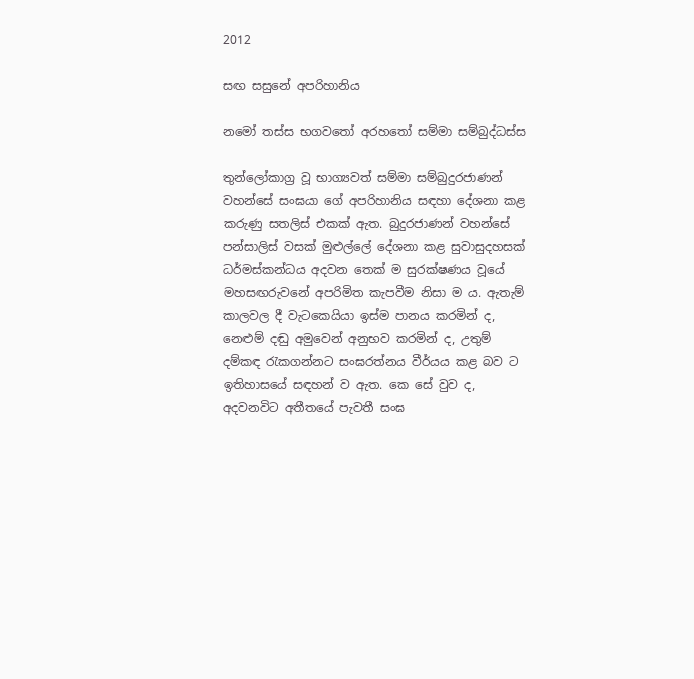2012

සඟ සසුනේ අපරිහානිය

නමෝ තස්ස භගවතෝ අරහතෝ සම්මා සම්බුද්ධස්ස

තුන්ලෝකාග්‍ර වූ භාග්‍යවත් සම්මා සම්බුදුරජාණන් වහන්සේ සංඝයා ගේ අපරිහානිය සඳහා දේශනා කළ කරුණු සතලිස් එකක් ඇත. බුදුරජාණන් වහන්සේ පන්සාලිස් වසක් මුළුල්ලේ දේශනා කළ සුවාසුදහසක්‌ ධර්මස්කන්ධය අදවන තෙක් ම සුරක්ෂණය වූයේ මහසඟරුවනේ අපරිමිත කැපවීම නිසා ම ය. ඇතැම් කාලවල දී වැටකෙයියා ඉස්ම පානය කරමින් ද, නෙළුම් දඬු අමුවෙන් අනුභව කරමින් ද, උතුම් දම්කඳ රැකගන්නට සංඝරත්නය වීර්යය කළ බව ට ඉතිහාසයේ සඳහන් ව ඇත. කෙ සේ වුව ද, අදවනවිට අතීතයේ පැවතී සංඝ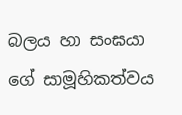බලය හා සංඝයා ගේ සාමූහිකත්වය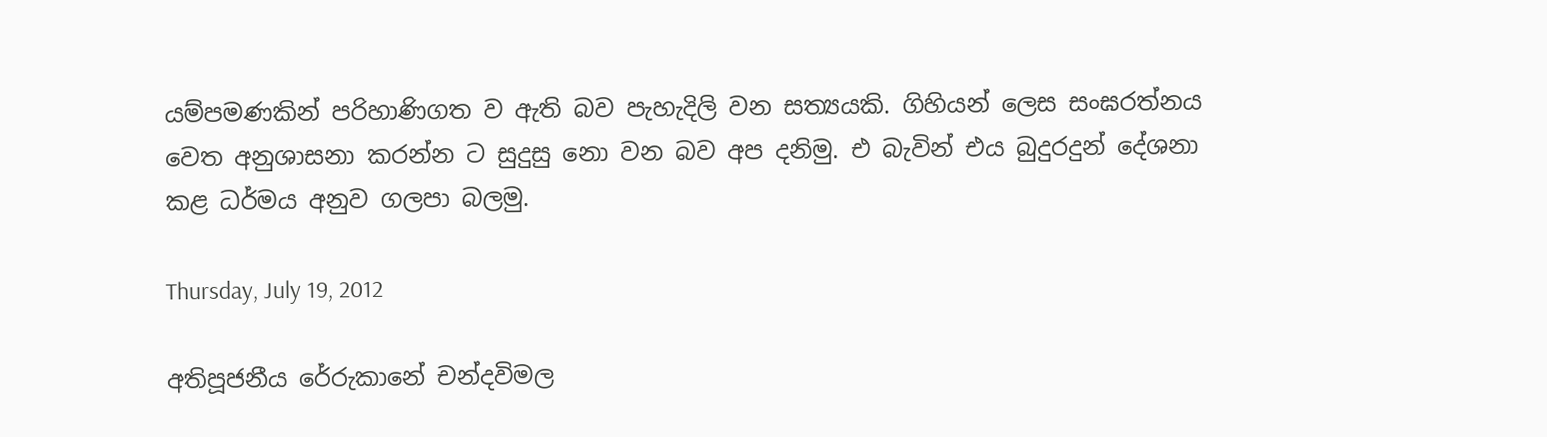යම්පමණකින් පරිහාණිගත ව ඇති බව පැහැදිලි වන සත්‍යයකි. ගිහියන් ලෙස සංඝරත්නය වෙත අනුශාසනා කරන්න ට සුදුසු නො වන බව අප දනිමු. එ බැවින් එය බුදුරදුන් දේශනා කළ ධර්මය අනුව ගලපා බලමු.

Thursday, July 19, 2012

අතිපූජනීය රේරුකානේ චන්දවිමල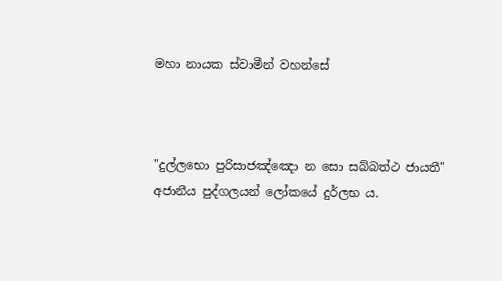මහා නායක ස්වාමීන් වහන්සේ



"දුල්ලභො පුරිසාජඤ්ඤො න සො සබ්බත්ථ ජායතී"
අජානීය පුද්ගලයන් ලෝකයේ දුර්ලභ ය.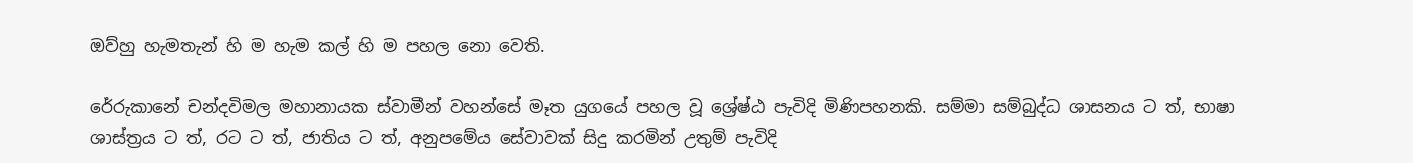ඔව්හු හැමතැන් හි ම හැම කල් හි ම පහල නො වෙති.

රේරුකානේ චන්දවිමල මහානායක ස්වාමීන් වහන්සේ මෑත යුගයේ පහල වූ ශ්‍රේෂ්ඨ පැවිදි මිණිපහනකි. සම්මා සම්බුද්ධ ශාසනය ට ත්, භාෂා ශාස්ත්‍රය ට ත්, රට ට ත්, ජාතිය ට ත්, අනුපමේය සේවාවක් සිදු කරමින් උතුම් පැවිදි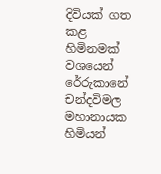දිවියක් ගත කළ හිමිනමක් වශයෙන් රේරුකානේ චන්දවිමල මහානායක හිමියන්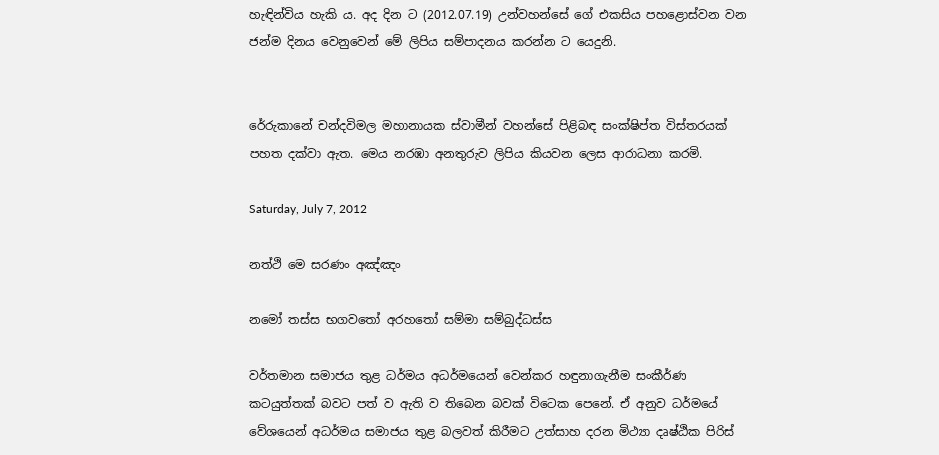හැඳින්විය හැකි ය. අද දින ට (2012.07.19) උන්වහන්සේ ගේ එකසිය පහළොස්වන වන ජන්ම දිනය වෙනුවෙන් මේ ලිපිය සම්පාදනය කරන්න ට යෙදුනි.


රේරුකානේ චන්දවිමල මහානායක ස්වාමීන් වහන්සේ පිළිබඳ සංක්ෂිප්ත විස්තරයක් පහත දක්වා ඇත. මෙය නරඹා අනතුරුව ලිපිය කියවන ලෙස ආරාධනා කරමි.

Saturday, July 7, 2012

නත්ථි මෙ සරණං අඤ්ඤං

නමෝ තස්ස භගවතෝ අරහතෝ සම්මා සම්බුද්ධස්ස

වර්තමාන සමාජය තුළ ධර්මය අධර්මයෙන් වෙන්කර හඳුනාගැනීම සංකීර්ණ කටයුත්තක් බවට පත් ව ඇති ව තිබෙන බවක් විටෙක පෙනේ. ඒ අනුව ධර්මයේ වේශයෙන් අධර්මය සමාජය තුළ බලවත් කිරීමට උත්සාහ දරන මිථ්‍යා දෘෂ්ඨික පිරිස්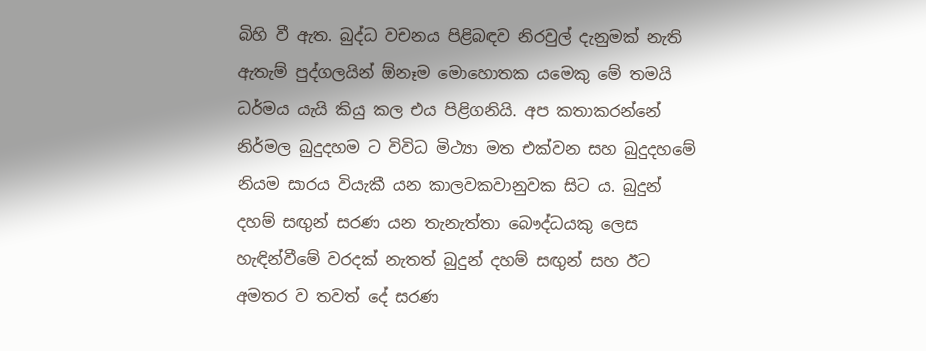බිහි වී ඇත. බුද්ධ වචනය පිළිබඳව නිරවුල් දැනුමක් නැති ඇතැම් පුද්ගලයින් ඕනෑම මොහොතක යමෙකු මේ තමයි ධර්මය යැයි කියු කල එය පිළිගනියි. අප කතාකරන්නේ නිර්මල බුදුදහම ට විවිධ මිථ්‍යා මත එක්වන සහ බුදුදහමේ නියම සාරය වියැකී යන කාලවකවානුවක සිට ය. බුදුන් දහම් සඟුන් සරණ යන තැනැත්තා බෞද්ධයකු ලෙස හැඳින්වීමේ වරදක් නැතත් බුදුන් දහම් සඟුන් සහ ඊට අමතර ව තවත් දේ සරණ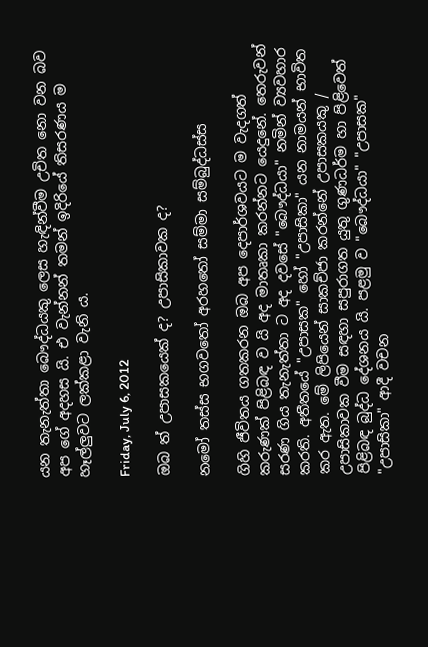යන තැනැත්තා බෞද්ධයකු ලෙස හැඳින්වීම උචිත නො වන බව අප ගේ අදහස යි. එ වැන්නන් තමන් ඉදිරියේ තිසරණය ම හෑල්ලුවට ලක්කළා වැනි ය.

Friday, July 6, 2012

ඔබ ත් උපාසකයෙක් ද? උපාසිකාවක ද?

නමෝ තස්ස භගවතෝ අරහතෝ සම්මා සම්බුද්ධස්ස

ගිහි ජීවිතය ගතකරන ඔබ අප දෙපාර්ශවයට ම වැදගත් කරුණක් පිළිබඳ ව යි අද මාතෘකා කරන්නට යෙදුනේ. තෙරුවන් සරණ ගිය තැනැත්තා ට අද දවසේ "බෞද්ධයා" නමින් ව්‍යවහාර කරති. අතීතයේ "උපාසක" හෝ "උපාසිකා" යන නාමයන් භාවිත කර ඇත. මේ ලිපියෙන් සාකච්ජා කරන්නේ උපාසකයකු / උපාසිකාවක වීම සඳහා සපුරාගත යුතු ගුණධර්ම හා පිළිවෙත් පිළිබඳ බුද්ධ දේශනය යි. පළමු ව "බෞද්ධයා" "උපාසක" "උපාසිකා" ආදී වචන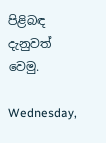පිළිබඳ දැනුවත් වෙමු.

Wednesday,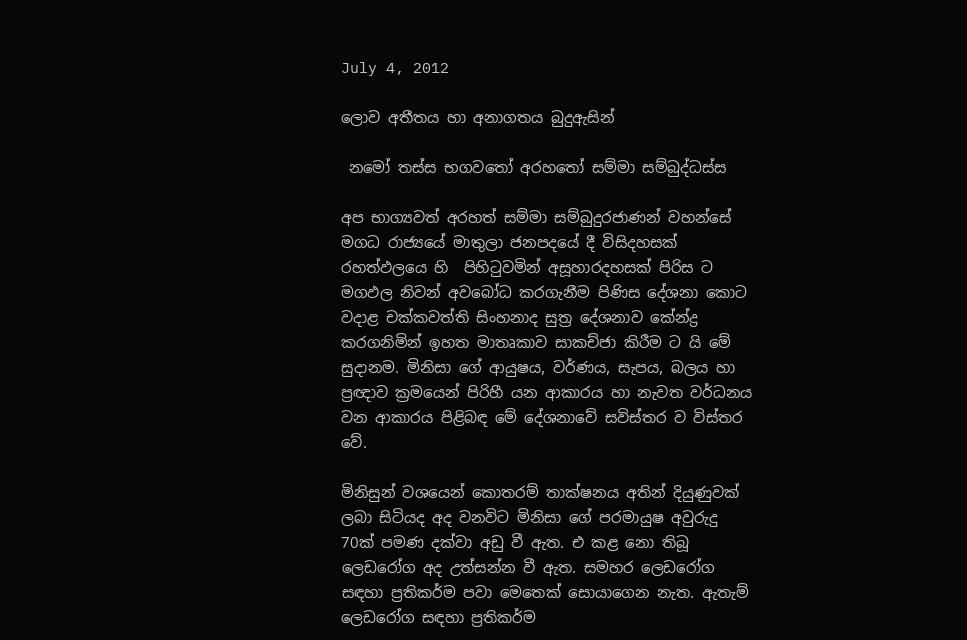July 4, 2012

ලොව අතීතය හා අනාගතය බුදුඇසින්

 නමෝ තස්ස භගවතෝ අරහතෝ සම්මා සම්බුද්ධස්ස

අප භාග්‍යවත් අරහත් සම්මා සම්බුදුරජාණන් වහන්සේ මගධ රාජ්‍යයේ මාතුලා ජනපදයේ දී විසිදහසක් රහත්ඵලයෙ හි  පිහිටුවමින් අසූහාරදහසක් පිරිස ට මගඵල නිවන් අවබෝධ කරගැනීම පිණිස දේශනා කොට වදාළ චක්කවත්ති සිංහනාද සුත්‍ර දේශනාව කේන්ද්‍ර කරගනිමින් ඉහත මාතෘකාව සාකච්ජා කිරීම ට යි මේ සුදානම. මිනිසා ගේ ආයුෂය, වර්ණය, සැපය, බලය හා ප්‍රඥාව ක්‍රමයෙන් පිරිහී යන ආකාරය හා නැවත වර්ධනය වන ආකාරය පිළිබඳ මේ දේශනාවේ සවිස්තර ව විස්තර වේ.

මිනිසුන් වශයෙන් කොතරම් තාක්ෂනය අතින් දියුණුවක් ලබා සිටියද අද වනවිට මිනිසා ගේ පරමායුෂ අවුරුදු 70ක් පමණ දක්වා අඩු වී ඇත. එ කළ නො තිබූ ලෙඩරෝග අද උත්සන්න වී ඇත. සමහර ලෙඩරෝග සඳහා ප්‍රතිකර්ම පවා මෙතෙක් සොයාගෙන නැත. ඇතැම් ලෙඩරෝග සඳහා ප්‍රතිකර්ම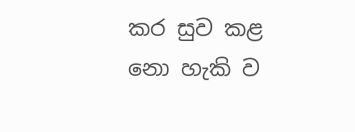කර සුව කළ නො හැකි ව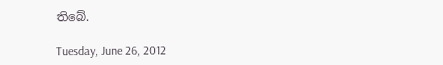තිබේ.

Tuesday, June 26, 2012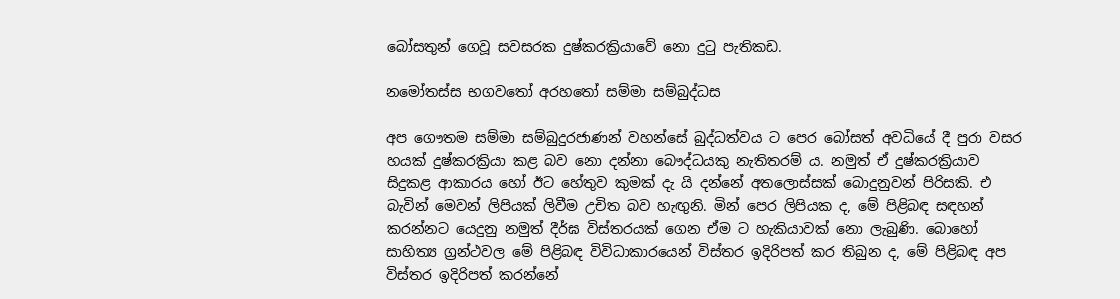බෝසතුන් ගෙවූ සවසරක දුෂ්කරක්‍රියාවේ නො දුටු පැතිකඩ.

නමෝතස්ස භගවතෝ අරහතෝ සම්මා සම්බුද්ධස

අප ගෞතම සම්මා සම්බුදුරජාණන් වහන්සේ බුද්ධත්වය ට පෙර බෝසත් අවධියේ දී පුරා වසර හයක් දුෂ්කරක්‍රියා කළ බව නො දන්නා බෞද්ධයකු නැතිතරම් ය. නමුත් ඒ දුෂ්කරක්‍රියාව සිදුකළ ආකාරය හෝ ඊට හේතුව කුමක් දැ යි දන්නේ අතලොස්සක් බොදුනුවන් පිරිසකි. එ බැවින් මෙවන් ලිපියක් ලිවීම උචිත බව හැඟුනි. මින් පෙර ලිපියක ද, මේ පිළිබඳ සඳහන් කරන්නට යෙදුනු නමුත් දීර්ඝ විස්තරයක් ගෙන ඒම ට හැකියාවක් නො ලැබුණි. බොහෝ සාහිත්‍ය ග්‍රන්ථවල මේ පිළිබඳ විවිධාකාරයෙන් විස්තර ඉදිරිපත් කර තිබුන ද, මේ පිළිබඳ අප විස්තර ඉදිරිපත් කරන්නේ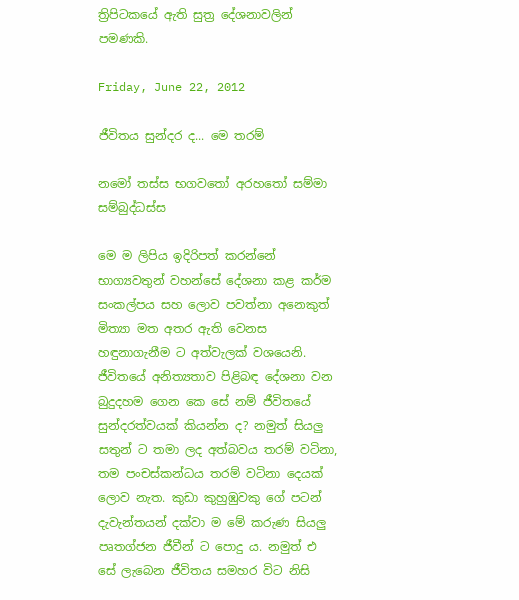ත්‍රිපිටකයේ ඇති සුත්‍ර දේශනාවලින් පමණකි.

Friday, June 22, 2012

ජීවිතය සුන්දර ද... මෙ තරම්

නමෝ තස්ස භගවතෝ අරහතෝ සම්මා සම්බුද්ධස්ස

මෙ ම ලිපිය ඉදිරිපත් කරන්නේ භාග්‍යවතුන් වහන්සේ දේශනා කළ කර්ම සංකල්පය සහ ලොව පවත්නා අනෙකුත් මිත්‍යා මත අතර ඇති වෙනස හඳුනාගැනීම ට අත්වැලක් වශයෙනි. ජීවිතයේ අනිත්‍යතාව පිළිබඳ දේශනා වන බුදුදහම ගෙන කෙ සේ නම් ජීවිතයේ සුන්දරත්වයක් කියන්න ද? නමුත් සියලු සතුන් ට තමා ලද අත්බවය තරම් වටිනා, තම පංචස්කන්ධය තරම් වටිනා දෙයක් ලොව නැත. කුඩා කුහුඹුවකු ගේ පටන් දැවැන්තයන් දක්වා ම මේ කරුණ සියලු පෘතග්ජන ජීවීන් ට පොදු ය. නමුත් එ සේ ලැබෙන ජීවිතය සමහර විට නිසි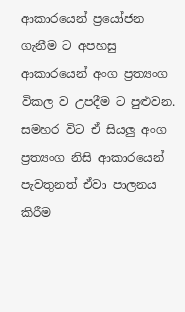ආකාරයෙන් ප්‍රයෝජන ගැනීම ට අපහසු ආකාරයෙන් අංග ප්‍රත්‍යංග විකල ව උපදීම ට පුළුවන. සමහර විට ඒ සියලු අංග ප්‍රත්‍යංග නිසි ආකාරයෙන් පැවතුනත් ඒවා පාලනය කිරීම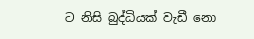ට නිසි බුද්ධියක් වැඩී නො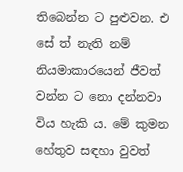තිබෙන්න ට පුළුවන. එ සේ ත් නැති නම් නියමාකාරයෙන් ජීවත් වන්න ට නො දන්නවා විය හැකි ය. මේ කුමන හේතුව සඳහා වුවත්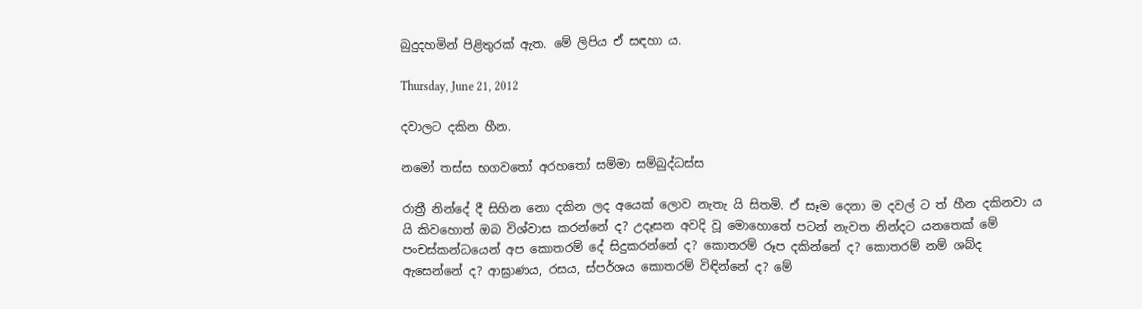බුදුදහමින් පිළිතුරක් ඇත. මේ ලිපිය ඒ සඳහා ය.

Thursday, June 21, 2012

දවාලට දකින හීන.

නමෝ තස්ස භගවතෝ අරහතෝ සම්මා සම්බුද්ධස්ස

රාත්‍රී නින්දේ දී සිහින නො දකින ලද අයෙක් ලොව නැතැ යි සිතමි. ඒ සෑම දෙනා ම දවල් ට ත් හීන දකිනවා ය යි කිවහොත් ඔබ විශ්වාස කරන්නේ ද? උදෑසන අවදි වූ මොහොතේ පටන් නැවත නින්දට යනතෙක් මේ පංචස්කන්ධයෙන් අප කොතරම් දේ සිදුකරන්නේ ද? කොතරම් රූප දකින්නේ ද? කොතරම් නම් ශබ්ද ඇසෙන්නේ ද? ආඝ්‍රාණය, රසය, ස්පර්ශය කොතරම් විඳින්නේ ද? මේ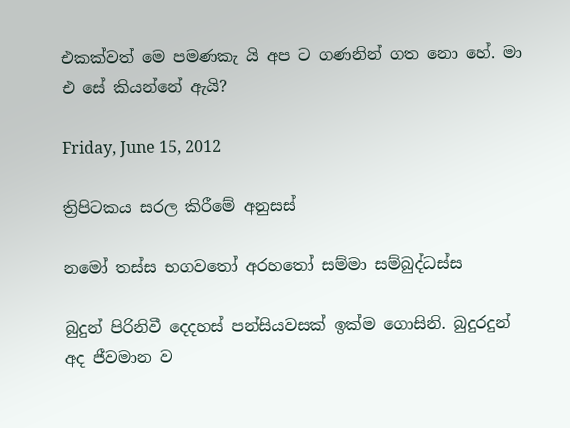එකක්වත් මෙ පමණකැ යි අප ට ගණනින් ගත නො හේ. මා එ සේ කියන්නේ ඇයි?

Friday, June 15, 2012

ත්‍රිපිටකය සරල කිරීමේ අනුසස්

නමෝ තස්ස භගවතෝ අරහතෝ සම්මා සම්බුද්ධස්ස

බුදුන් පිරිනිවී දෙදහස් පන්සියවසක් ඉක්ම ගොසිනි. බුදුරදුන් අද ජීවමාන ව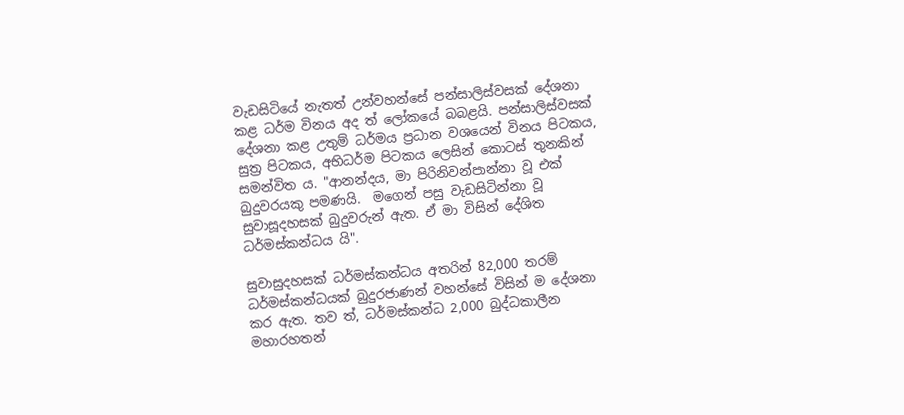වැඩසිටියේ නැතත් උන්වහන්සේ පන්සාලිස්වසක් දේශනා කළ ධර්ම විනය අද ත් ලෝකයේ බබළයි. පන්සාලිස්වසක් දේශනා කළ උතුම් ධර්මය ප්‍රධාන වශයෙන් විනය පිටකය, සුත්‍ර පිටකය, අභිධර්ම පිටකය ලෙසින් කොටස් තුනකින් සමන්විත ය. "ආනන්දය, මා පිරිනිවන්පාන්නා වූ එක් බුදුවරයකු පමණයි.  මගෙන් පසු වැඩසිටින්නා වූ සුවාසූදහසක් බුදුවරුන් ඇත. ඒ මා විසින් දේශිත ධර්මස්කන්ධය යි".

සුවාසුදහසක්‌ ධර්මස්කන්ධය අතරින් 82,000 තරම් ධර්මස්කන්ධයක් බුදුරජාණන් වහන්සේ විසින් ම දේශනා කර ඇත. තව ත්, ධර්මස්කන්ධ 2,000 බුද්ධකාලීන මහාරහතන්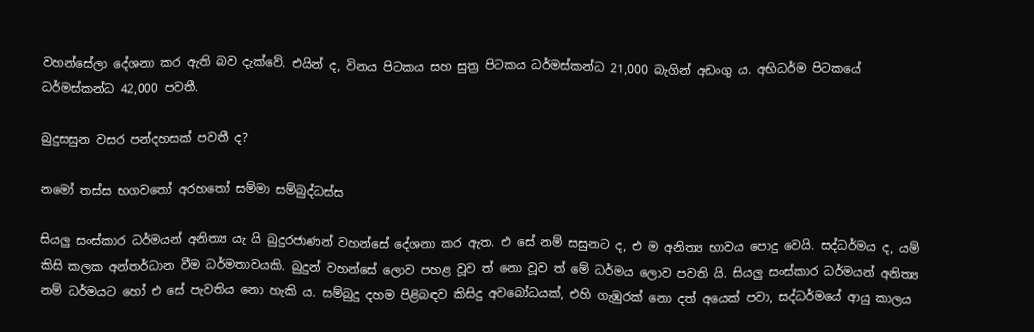වහන්සේලා දේශනා කර ඇති බව දැක්වේ. එයින් ද, විනය පිටකය සහ සුත්‍ර පිටකය ධර්මස්කන්ධ 21,000 බැගින් අඩංගු ය. අභිධර්ම පිටකයේ ධර්මස්කන්ධ 42,000 පවතී.

බුදුසසුන වසර පන්දහසක් පවතී ද?

නමෝ තස්ස භගවතෝ අරහතෝ සම්මා සම්බුද්ධස්ස

සියලු සංස්කාර ධර්මයන් අනිත්‍ය යැ යි බුදුරජාණන් වහන්සේ දේශනා කර ඇත. එ සේ නම් සසුනට ද, එ ම අනිත්‍ය භාවය පොදු වෙයි. සද්ධර්මය ද, යම් කිසි කලක අන්තර්ධාන වීම ධර්මතාවයකි. බුදුන් වහන්සේ ලොව පහළ වූව ත් නො වූව ත් මේ ධර්මය ලොව පවති යි. සියලු සංස්කාර ධර්මයන් අනිත්‍ය නම් ධර්මයට හෝ එ සේ පැවතිය නො හැකි ය. සම්බුදු දහම පිළිබඳව කිසිදු අවබෝධයක්, එහි ගැඹුරක් නො දත් අයෙක් පවා, සද්ධර්මයේ ආයු කාලය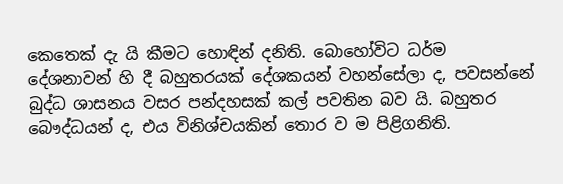කෙතෙක් දැ යි කීමට හොඳින් දනිති. බොහෝවිට ධර්ම දේශනාවන් හි දී බහුතරයක් දේශකයන් වහන්සේලා ද, පවසන්නේ බුද්ධ ශාසනය වසර පන්දහසක් කල් පවතින බව යි. බහුතර බෞද්ධයන් ද, එය විනිශ්චයකින් තොර ව ම පිළිගනිති.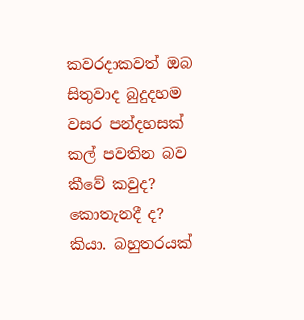කවරදාකවත් ඔබ සිතුවාද බුදුදහම වසර පන්දහසක් කල් පවතින බව කීවේ කවුද? කොතැනදී ද? කියා. බහුතරයක්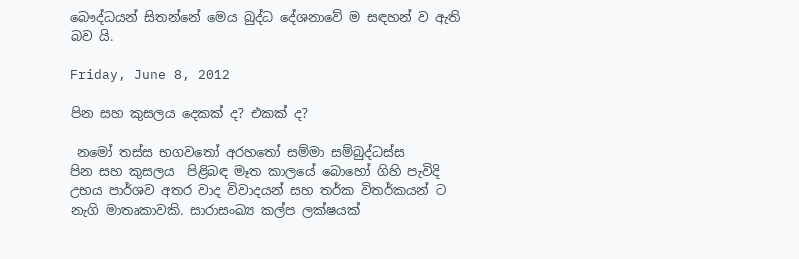බෞද්ධයන් සිතන්නේ මෙය බුද්ධ දේශනාවේ ම සඳහන් ව ඇති බව යි.

Friday, June 8, 2012

පින සහ කුසලය දෙකක් ද? එකක් ද?

 නමෝ තස්ස භගවතෝ අරහතෝ සම්මා සම්බුද්ධස්ස
පින සහ කුසලය  පිළිබඳ මෑත කාලයේ බොහෝ ගිහි පැවිදි උභය පාර්ශව අතර වාද විවාදයන් සහ තර්ක විතර්කයන් ට නැගි මාතෘකාවකි. සාරාසංඛ්‍ය කල්ප ලක්ෂයක්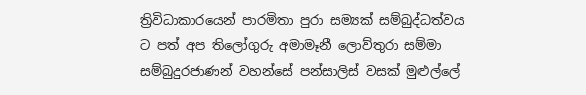ත්‍රිවිධාකාරයෙන් පාරමිතා පුරා සම්‍යක් සම්බුද්ධත්වය ට පත් අප තිලෝගුරු අමාමෑනී ලොව්තුරා සම්මා සම්බුදුරජාණන් වහන්සේ පන්සාලිස් වසක් මුළුල්ලේ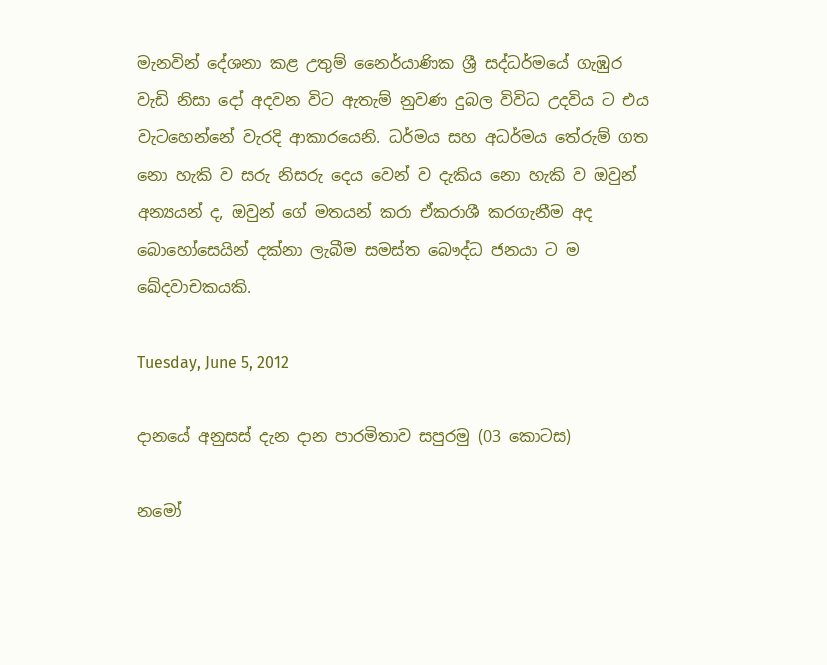මැනවින් දේශනා කළ උතුම් නෛර්යාණික ශ්‍රී සද්ධර්මයේ ගැඹුර වැඩි නිසා දෝ අදවන විට ඇතැම් නුවණ දුබල විවිධ උදවිය ට එය වැටහෙන්නේ වැරදි ආකාරයෙනි. ධර්මය සහ අධර්මය තේරුම් ගත නො හැකි ව සරු නිසරු දෙය වෙන් ව දැකිය නො හැකි ව ඔවුන් අන්‍යයන් ද, ඔවුන් ගේ මතයන් කරා ඒකරාශී කරගැනීම අද බොහෝසෙයින් දක්නා ලැබීම සමස්ත බෞද්ධ ජනයා ට ම ඛේදවාචකයකි.

Tuesday, June 5, 2012

දානයේ අනුසස් දැන දාන පාරමිතාව සපුරමු (03 කොටස)

නමෝ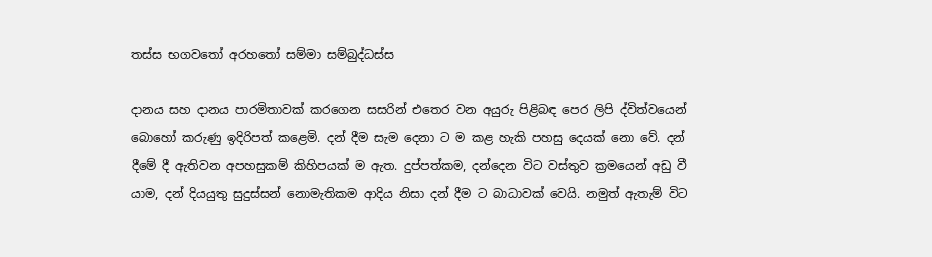තස්ස භගවතෝ අරහතෝ සම්මා සම්බුද්ධස්ස

දානය සහ දානය පාරමිතාවක් කරගෙන සසරින් එතෙර වන අයුරු පිළිබඳ පෙර ලිපි ද්විත්වයෙන් බොහෝ කරුණු ඉදිරිපත් කළෙමි. දන් දීම සැම දෙනා ට ම කළ හැකි පහසු දෙයක් නො වේ. දන් දීමේ දී ඇතිවන අපහසුකම් කිහිපයක් ම ඇත. දුප්පත්කම, දන්දෙන විට වස්තුව ක්‍රමයෙන් අඩු වී යාම, දන් දියයුතු සුදුස්සන් නොමැතිකම ආදිය නිසා දන් දීම ට බාධාවක් වෙයි. නමුත් ඇතැම් විට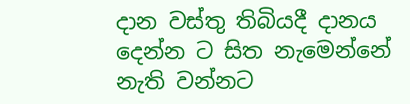දාන වස්තු තිබියදී දානය දෙන්න ට සිත නැමෙන්නේ නැති වන්නට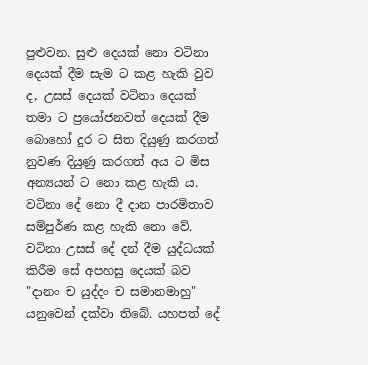පුළුවන. සුළු දෙයක් නො වටිනා දෙයක් දීම සැම ට කළ හැකි වුව ද, උසස් දෙයක් වටිනා දෙයක් තමා ට ප්‍රයෝජනවත් දෙයක් දීම බොහෝ දුර ට සිත දියුණු කරගත් නුවණ දියුණු කරගත් අය ට මිස අන්‍යයන් ට නො කළ හැකි ය. වටිනා දේ නො දී දාන පාරමිතාව සම්පුර්ණ කළ හැකි නො වේ. වටිනා උසස් දේ දන් දීම යුද්ධයක් කිරීම සේ අපහසු දෙයක් බව "දානං ච යුද්දං ච සමානමාහු" යනුවෙන් දක්වා තිබේ. යහපත් දේ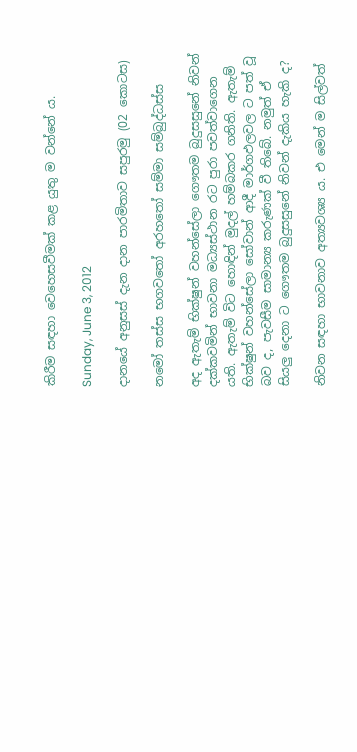කිරීම සඳහා වෙහෙසවීමක් කළ යුතු ම වන්නේ ය.

Sunday, June 3, 2012

දානයේ අනුසස් දැන දාන පාරමිතාව සපුරමු (02 කොටස)

නමෝ තස්ස භගවතෝ අරහතෝ සම්මා සම්බුද්ධස්ස

අද ඇතැම් භික්ෂුන් වහන්සේලා ගෞතම බුදුසසුනේ නිවන් දක්කවමින් භාවනා මධ්‍යස්ථාන රට පුරා පවත්වාගෙන යති. ඇතැම් විට හොඳින් මුදල් හම්බකර ගනිති. ඇතැම් භික්ෂුන් වහන්සේලා සෝවාන් ආදී මාර්ගඵලවල ට පත් වූ බව ද, පැවසීම සාමාන්‍ය කරුණක් වී තිබේ. නමුත් ඒ සියලු දෙනා ට ගෞතම බුදුසසුනේ නිවන් දැකිය හැකි ද?

නිවන සඳහා භාවනාව අත්‍යවශ්‍ය ය. එ මෙන් ම සිල්වත්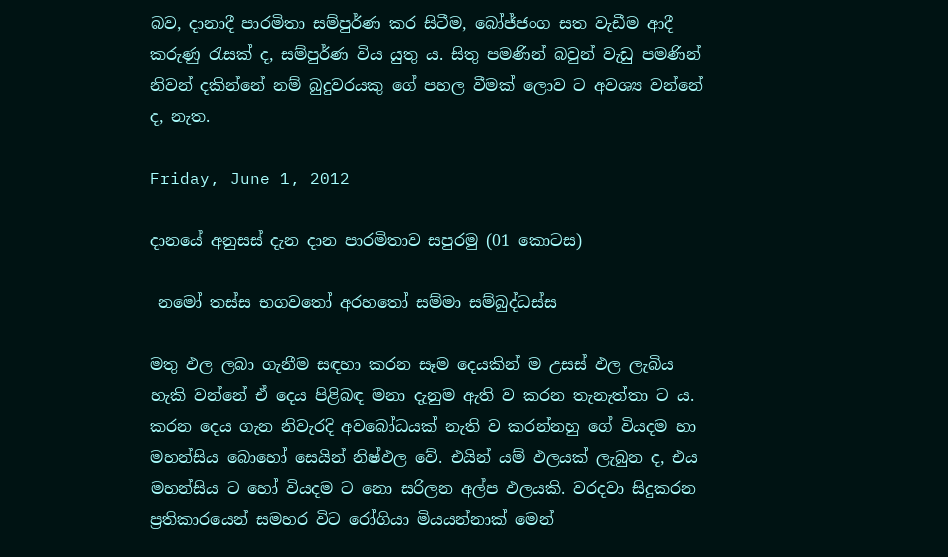බව, දානාදී පාරමිතා සම්පුර්ණ කර සිටීම, බෝජ්ජංග සත වැඩීම ආදී කරුණු රැසක් ද, සම්පුර්ණ විය යුතු ය. සිතු පමණින් බවුන් වැඩු පමණින් නිවන් දකින්නේ නම් බුදුවරයකු ගේ පහල වීමක් ලොව ට අවශ්‍ය වන්නේ ද, නැත.

Friday, June 1, 2012

දානයේ අනුසස් දැන දාන පාරමිතාව සපුරමු (01 කොටස)

 නමෝ තස්ස භගවතෝ අරහතෝ සම්මා සම්බුද්ධස්ස

මතු ඵල ලබා ගැනීම සඳහා කරන සෑම දෙයකින් ම උසස් ඵල ලැබිය හැකි වන්නේ ඒ දෙය පිළිබඳ මනා දැනුම ඇති ව කරන තැනැත්තා ට ය. කරන දෙය ගැන නිවැරදි අවබෝධයක් නැති ව කරන්නහු ගේ වියදම හා මහන්සිය බොහෝ සෙයින් නිෂ්ඵල වේ. එයින් යම් ඵලයක් ලැබුන ද, එය මහන්සිය ට හෝ වියදම ට නො සරිලන අල්ප ඵලයකි. වරදවා සිදුකරන ප්‍රතිකාරයෙන් සමහර විට රෝගියා මියයන්නාක් මෙන්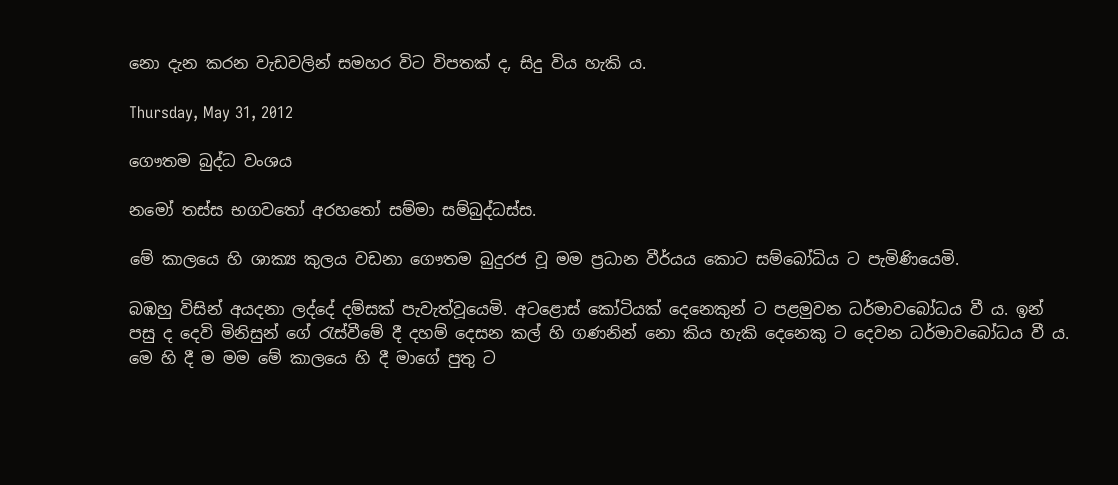නො දැන කරන වැඩවලින් සමහර විට විපතක් ද, සිදු විය හැකි ය.

Thursday, May 31, 2012

ගෞතම බුද්ධ වංශය

නමෝ තස්ස භගවතෝ අරහතෝ සම්මා සම්බුද්ධස්ස.

මේ කාලයෙ හි ශාක්‍ය කුලය වඩනා ගෞතම බුදුරජ වූ මම ප්‍රධාන වීර්යය කොට සම්බෝධිය ට පැමිණියෙමි.

බඹහු විසින් අයදනා ලද්දේ දම්සක් පැවැත්වූයෙමි. අටළොස් කෝටියක් දෙනෙකුන් ට පළමුවන ධර්මාවබෝධය වී ය. ඉන් පසු ද දෙවි මිනිසුන් ගේ රැස්වීමේ දී දහම් දෙසන කල් හි ගණනින් නො කිය හැකි දෙනෙකු ට දෙවන ධර්මාවබෝධය වී ය. මෙ හි දී ම මම මේ කාලයෙ හි දී මාගේ පුතු ට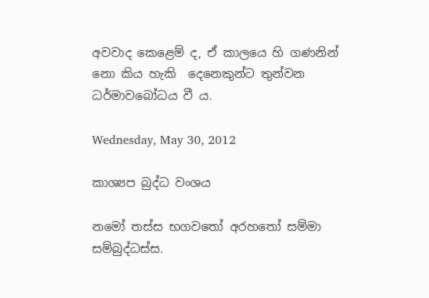අවවාද කෙළෙම් ද, ඒ කාලයෙ හි ගණනින් නො කිය හැකි  දෙනෙකුන්ට තුන්වන ධර්මාවබෝධය වී ය.

Wednesday, May 30, 2012

කාශ්‍යප බුද්ධ වංශය

නමෝ තස්ස භගවතෝ අරහතෝ සම්මා සම්බුද්ධස්ස.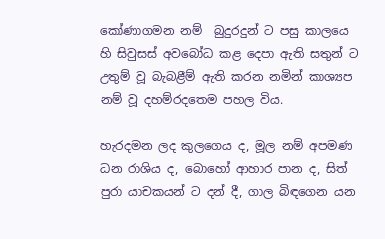කෝණාගමන නම්  බුදුරදුන් ට පසු කාලයෙ හි සිවුසස් අවබෝධ කළ දෙපා ඇති සතුන් ට උතුම් වූ බැබළීම් ඇති කරන නමින් කාශ්‍යප නම් වූ දහම්රදතෙම පහල විය.

හැරදමන ලද කුලගෙය ද, මූල නම් අපමණ ධන රාශිය ද, බොහෝ ආහාර පාන ද, සිත් පුරා යාචකයන් ට දන් දී, ගාල බිඳගෙන යන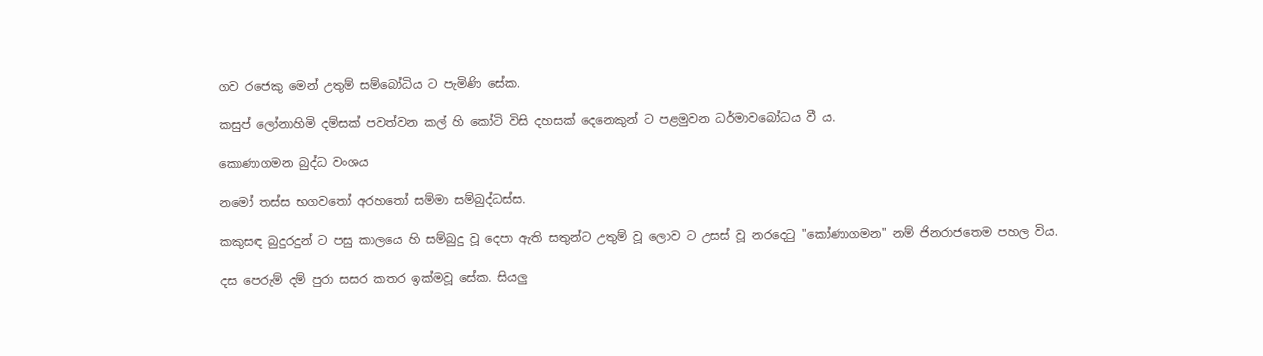ගව රජෙකු මෙන් උතුම් සම්බෝධිය ට පැමිණි සේක.

කසුප් ලෝනාහිමි දම්සක් පවත්වන කල් හි කෝටි විසි දහසක් දෙනෙකුන් ට පළමුවන ධර්මාවබෝධය වී ය.

කොණාගමන බුද්ධ වංශය

නමෝ තස්ස භගවතෝ අරහතෝ සම්මා සම්බුද්ධස්ස.

කකුසඳ බුදුරදුන් ට පසු කාලයෙ හි සම්බුදු වූ දෙපා ඇති සතුන්ට උතුම් වූ ලොව ට උසස් වූ නරදෙටු "කෝණාගමන" නම් ජිනරාජතෙම පහල විය.

දස පෙරුම් දම් පුරා සසර කතර ඉක්මවූ සේක. සියලු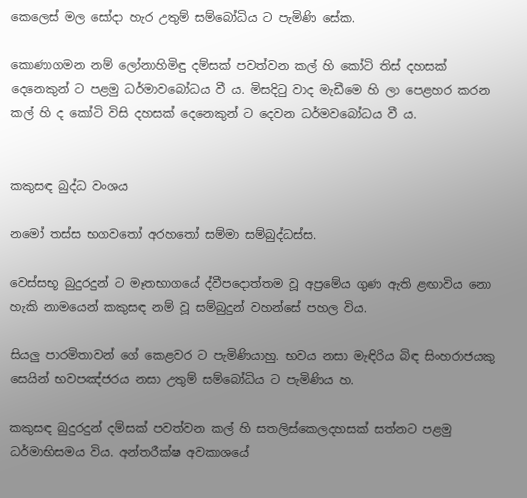කෙලෙස් මල සෝදා හැර උතුම් සම්බෝධිය ට පැමිණි සේක.

කොණාගමන නම් ලෝනාහිමිඳු දම්සක් පවත්වන කල් හි කෝටි තිස් දහසක් දෙනෙකුන් ට පළමු ධර්මාවබෝධය වී ය. මිසදිටු වාද මැඩීමෙ හි ලා පෙළහර කරන කල් හි ද කෝටි විසි දහසක් දෙනෙකුන් ට දෙවන ධර්මවබෝධය වී ය.


කකුසඳ බුද්ධ වංශය

නමෝ තස්ස භගවතෝ අරහතෝ සම්මා සම්බුද්ධස්ස.

වෙස්සභූ බුදුරදුන් ට මෑතභාගයේ ද්වීපදොත්තම වූ අප්‍රමේය ගුණ ඇති ළඟාවිය නො හැකි නාමයෙන් කකුසඳ නම් වූ සම්බුදුන් වහන්සේ පහල විය.

සියලු පාරමිතාවන් ගේ කෙළවර ට පැමිණියාහු. භවය නසා මැඳිරිය බිඳ සිංහරාජයකු සෙයින් භවපඤ්ජරය නසා උතුම් සම්බෝධිය ට පැමිණිය හ.

කකුසඳ බුදුරදුන් දම්සක් පවත්වන කල් හි සතලිස්කෙලදහසක් සත්නට පළමු ධර්මාභිසමය විය. අන්තරීක්ෂ අවකාශයේ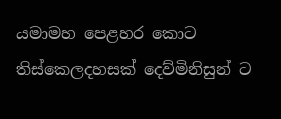යමාමහ පෙළහර කොට තිස්කෙලදහසක් දෙව්මිනිසුන් ට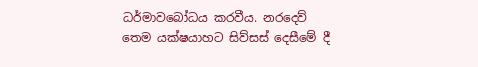ධර්මාවබෝධය කරවීය. නරදෙව් තෙම යක්ෂයාහට සිව්සස් දෙසීමේ දී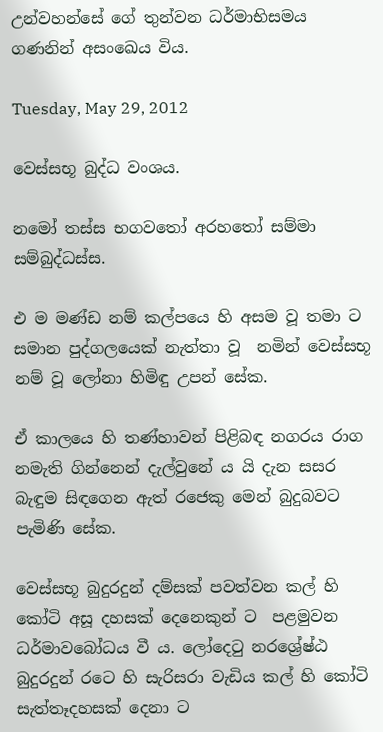උන්වහන්සේ ගේ තුන්වන ධර්මාභිසමය ගණනින් අසංඛෙය විය.

Tuesday, May 29, 2012

වෙස්සභූ බුද්ධ වංශය.

නමෝ තස්ස භගවතෝ අරහතෝ සම්මා සම්බුද්ධස්ස.

එ ම මණ්ඩ නම් කල්පයෙ හි අසම වූ තමා ට සමාන පුද්ගලයෙක් නැත්තා වූ  නමින් වෙස්සභූ නම් වූ ලෝනා හිමිඳු උපන් සේක.

ඒ කාලයෙ හි තණ්හාවන් පිළිබඳ නගරය රාග නමැති ගින්නෙන් දැල්වුනේ ය යි දැන සසර බැඳුම සිඳගෙන ඇත් රජෙකු මෙන් බුදුබවට පැමිණි සේක.

වෙස්සභූ බුදුරදුන් දම්සක් පවත්වන කල් හි කෝටි අසූ දහසක් දෙනෙකුන් ට  පළමුවන ධර්මාවබෝධය වී ය. ලෝදෙටු නරශ්‍රේෂ්ඨ බුදුරදුන් රටෙ හි සැරිසරා වැඩිය කල් හි කෝටි සැත්තෑදහසක් දෙනා ට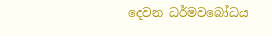දෙවන ධර්මවබෝධය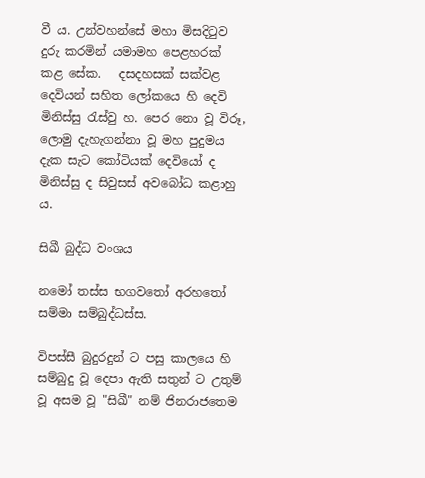වී ය. උන්වහන්සේ මහා මිසදිටුව දුරු කරමින් යමාමහ පෙළහරක් කළ සේක.   දසදහසක් සක්වළ දෙවියන් සහිත ලෝකයෙ හි දෙවි මිනිස්සු රැස්වු හ. පෙර නො වූ විරූ,  ලොමු දැහැගන්නා වූ මහ පුදුමය දැක සැට කෝටියක් දෙවියෝ ද මිනිස්සු ද සිවුසස් අවබෝධ කළාහු ය.

සිඛී බුද්ධ වංශය

නමෝ තස්ස භගවතෝ අරහතෝ සම්මා සම්බුද්ධස්ස.

විපස්සී බුදුරදුන් ට පසු කාලයෙ හි සම්බුදු වූ දෙපා ඇති සතුන් ට උතුම් වූ අසම වූ "සිඛී" නම් ජිනරාජතෙම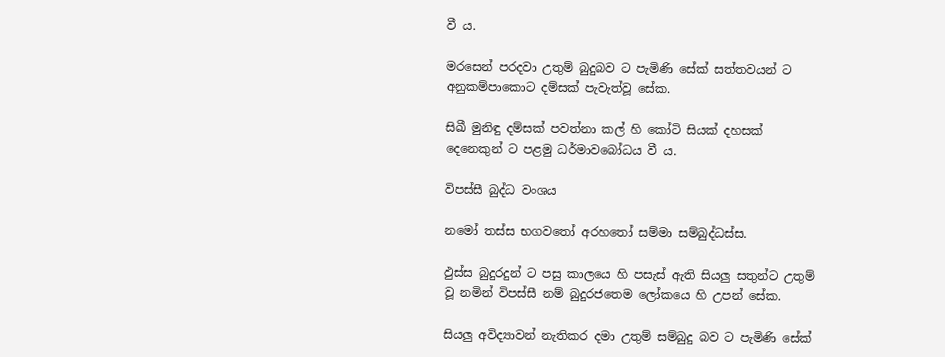වී ය.

මරසෙන් පරදවා උතුම් බුදුබව ට පැමිණි සේක් සත්ත‍වයන් ට අනුකම්පාකොට දම්සක් පැවැත්වූ සේක.

සිඛී මුනිඳු දම්සක් පවත්නා කල් හි කෝටි සියක් දහසක් දෙනෙකුන් ට පළමු ධර්මාවබෝධය වී ය.

විපස්සී බුද්ධ වංශය

නමෝ තස්ස භගවතෝ අරහතෝ සම්මා සම්බුද්ධස්ස.

ඵුස්ස බුදුරදුන් ට පසු කාලයෙ හි පසැස් ඇති සියලු සතුන්ට උතුම් වූ නමින් විපස්සී නම් බුදුරජතෙම ලෝකයෙ හි උපන් සේක.

සියලු අවිද්‍යාවන් නැතිකර දමා උතුම් සම්බුදු බව ට පැමිණි සේක්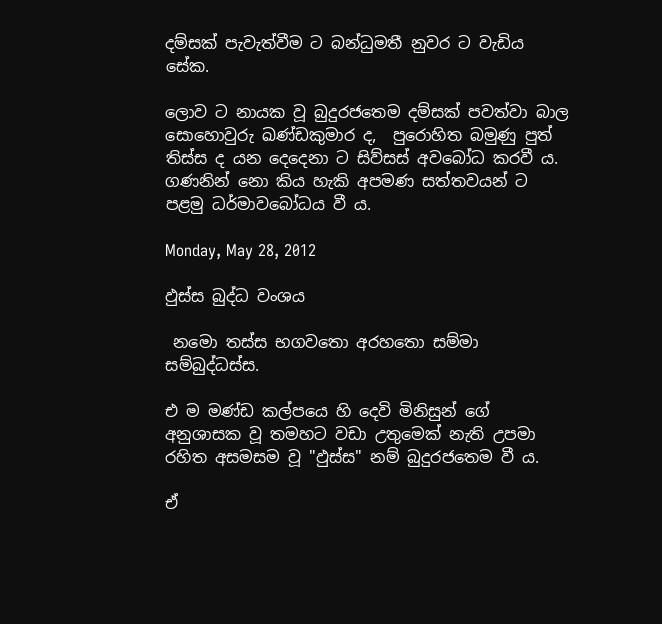දම්සක් පැවැත්වීම ට බන්ධුමතී නුවර ට වැඩිය සේක.

ලොව ට නායක වූ බුදුරජතෙම දම්සක් පවත්වා බාල සොහොවුරු ඛණ්ඩකුමාර ද,  පුරොහිත බමුණු පුත් තිස්ස ද යන දෙදෙනා ට සිව්සස් අවබෝධ කරවී ය.   ගණනින් නො කිය හැකි අපමණ සත්ත‍වයන් ට පළමු ධර්මාවබෝධය වී ය.

Monday, May 28, 2012

ඵුස්ස බුද්ධ වංශය

 නමො තස්ස භගවතො අරහතො සම්මා සම්බුද්ධස්ස.

එ ම මණ්ඩ කල්පයෙ හි දෙවි මිනිසුන් ගේ අනුශාසක වූ තමහට වඩා උතුමෙක් නැති උපමා රහිත අසමසම වූ "ඵුස්ස" නම් බුදුරජතෙම වී ය.

ඒ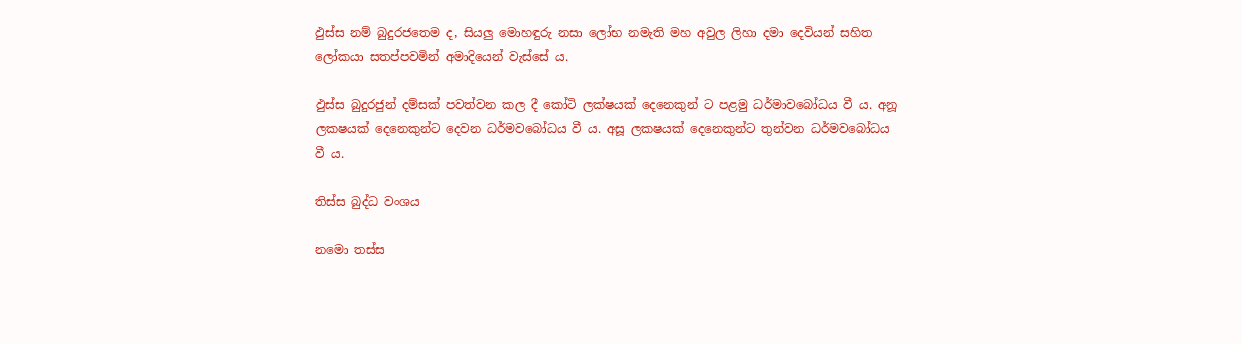ඵුස්ස නම් බුදුරජතෙම ද, සියලු මොහඳුරු නසා ලෝභ නමැති මහ අවුල ලිහා දමා දෙවියන් සහිත ලෝකයා සතප්පවමින් අමාදියෙන් වැස්සේ ය.

ඵුස්ස බුදුරජුන් දම්සක් පවත්වන කල දී කෝටි ලක්ෂයක් දෙනෙකුන් ට පළමු ධර්මාවබෝධය වී ය. අනූ ලක‍ෂයක් දෙනෙකුන්ට දෙවන ධර්මවබෝධය වී ය. අසූ ලක‍ෂයක් දෙනෙකුන්ට තුන්වන ධර්මවබෝධය වී ය.

තිස්ස බුද්ධ වංශය

නමො තස්ස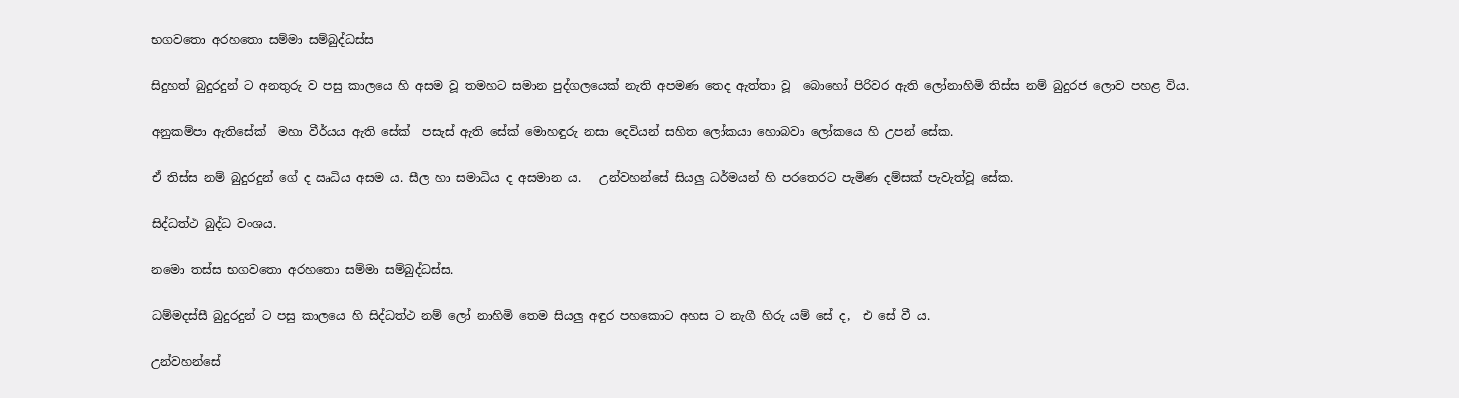භගවතො අරහතො සම්මා සම්බුද්ධස්ස

සිදුහත් බුදුරදුන් ට අනතුරු ව පසු කාලයෙ හි අසම වූ තමහට සමාන පුද්ගලයෙක් නැති අපමණ තෙද ඇත්තා වූ  බොහෝ පිරිවර ඇති ලෝනාහිමි තිස්ස නම් බුදුරජ ලොව පහළ විය.

අනුකම්පා ඇතිසේක්  මහා වීර්යය ඇති සේක්  පසැස් ඇති සේක් මොහඳුරු නසා දෙවියන් සහිත ලෝකයා හොබවා ලෝකයෙ හි උපන් සේක.

ඒ තිස්ස නම් බුදුරදුන් ගේ ද ඍධිය අසම ය. සීල හා සමාධිය ද අසමාන ය.   උන්වහන්සේ සියලු ධර්මයන් හි පරතෙරට පැමිණ දම්සක් පැවැත්වූ සේක.

සිද්ධත්ථ බුද්ධ වංශය.

නමො තස්ස භගවතො අරහතො සම්මා සම්බුද්ධස්ස.

ධම්මදස්සී බුදුරදුන් ට පසු කාලයෙ හි සිද්ධත්ථ නම් ලෝ නාහිමි තෙම සියලු අඳුර පහකොට අහස ට නැගී හිරු යම් සේ ද,  එ සේ වී ය.

උන්වහන්සේ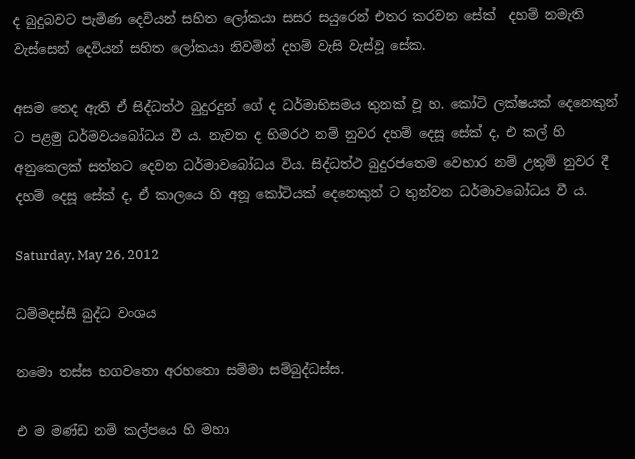ද බුදුබවට පැමිණ දෙවියන් සහිත ලෝකයා සසර සයුරෙන් එතර කරවන සේක්  දහම් නමැති වැස්සෙන් දෙවියන් සහිත ලෝකයා නිවමින් දහම් වැසි වැස්වූ සේක.

අසම තෙද ඇති ඒ සිද්ධත්ථ බුදුරදුන් ගේ ද ධර්මාභිසමය තුනක් වූ හ. කෝටි ලක්ෂයක් දෙනෙකුන් ට පළමු ධර්මවයබෝධය වී ය. නැවත ද භිමරථ නම් නුවර දහම් දෙසූ සේක් ද, එ කල් හි අනුකෙලක් සත්නට දෙවන ධර්මාවබෝධය විය. සිද්ධත්ථ බුදුරජතෙම වෙභාර නම් උතුම් නුවර දී දහම් දෙසූ සේක් ද, ඒ කාලයෙ හි අනූ කෝටියක් දෙනෙකුන් ට තුන්වන ධර්මාවබෝධය වී ය.

Saturday, May 26, 2012

ධම්මදස්සී බුද්ධ වංශය

නමො තස්ස භගවතො අරහතො සම්මා සම්බුද්ධස්ස.

එ ම මණ්ඩ නම් කල්පයෙ හි මහා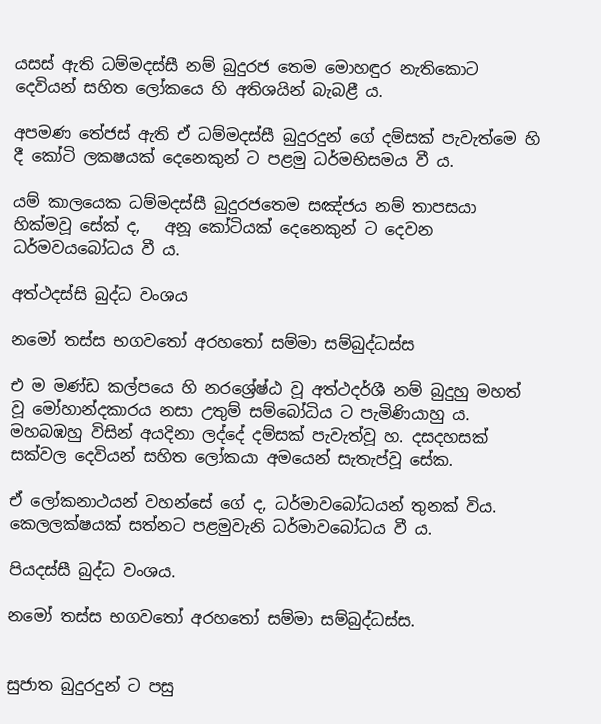යසස් ඇති ධම්මදස්සී නම් බුදුරජ තෙම මොහඳුර නැතිකොට දෙවියන් සහිත ලෝකයෙ හි අතිශයින් බැබළී ය.

අපමණ තේජස් ඇති ඒ ධම්මදස්සී බුදුරදුන් ගේ දම්සක් පැවැත්මෙ හි දී කෝටි ලක‍ෂයක් දෙනෙකුන් ට පළමු ධර්මභිසමය වී ය.

යම් කාලයෙක ධම්මදස්සී බුදුරජතෙම සඤ්ජය නම් තාපසයා හික්මවූ සේක් ද,   අනූ කෝටියක් දෙනෙකුන් ට දෙවන ධර්මවයබෝධය වී ය.

අත්ථදස්සි බුද්ධ වංශය

නමෝ තස්ස භගවතෝ අරහතෝ සම්මා සම්බුද්ධස්ස

එ ම මණ්ඩ කල්පයෙ හි නරශ්‍රේෂ්ඨ වූ අත්ථදර්ශී නම් බුදුහු මහත් වූ මෝහාන්දකාරය නසා උතුම් සම්බෝධිය ට පැමිණියාහු ය. මහබඹහු විසින් අයදිනා ලද්දේ දම්සක් පැවැත්වූ හ. දසදහසක් සක්වල දෙවියන් සහිත ලෝකයා අමයෙන් සැතැප්වූ සේක.

ඒ ලෝකනාථයන් වහන්සේ ගේ ද, ධර්මාවබෝධයන් තුනක් විය. කෙලලක්ෂයක් සත්නට පළමුවැනි ධර්මාවබෝධය වී ය.

පියදස්සී බුද්ධ වංශය.

නමෝ තස්ස භගවතෝ අරහතෝ සම්මා සම්බුද්ධස්ස.


සුජාත බුදුරදුන් ට පසු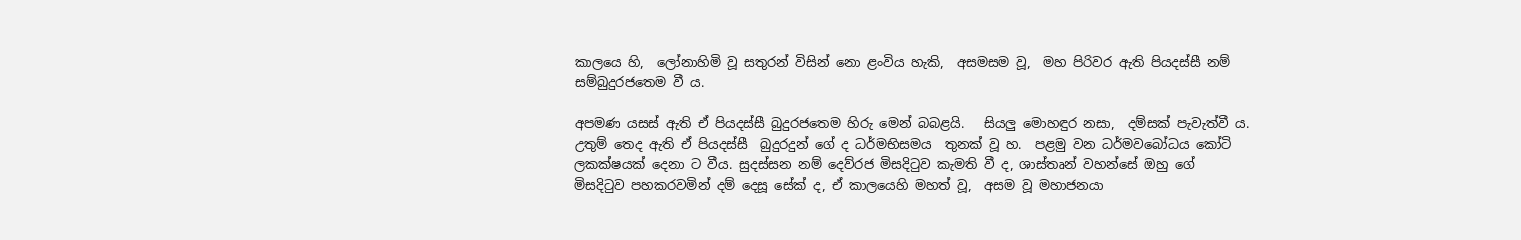කාලයෙ හි,  ලෝනාහිමි වූ සතුරන් විසින් නො ළංවිය හැකි,  අසමසම වූ,  මහ පිරිවර ඇති පියදස්සී නම් සම්බුදුරජතෙම වී ය.

අපමණ යසස් ඇති ඒ පියදස්සී බුදුරජතෙම හිරු මෙන් බබළයි.   සියලු මොහඳුර නසා,  දම්සක් පැවැත්වී ය.
උතුම් තෙද ඇති ඒ පියදස්සී  බුදුරදුන් ගේ ද ධර්මභිසමය  තුනක් වූ හ.  පළමු වන ධර්මවබෝධය කෝටි ලකක්ෂයක් දෙනා ට වීය. සුදස්සන නම් දෙව්රජ මිසදිටුව කැමති වී ද, ශාස්තෘන් වහන්සේ ඔහු ගේ මිසදිටුව පහකරවමින් දම් දෙසූ සේක් ද, ඒ කාලයෙහි මහත් වූ,  අසම වූ මහාජනයා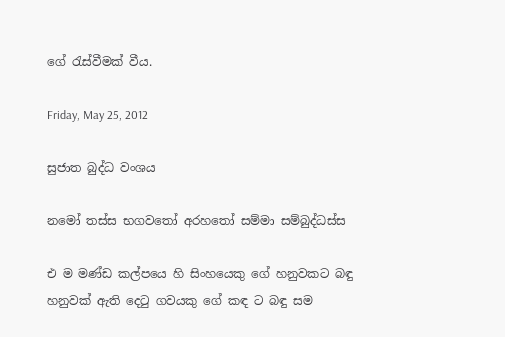ගේ රැස්වීමක් වීය.

Friday, May 25, 2012

සුජාත බුද්ධ වංශය

නමෝ තස්ස භගවතෝ අරහතෝ සම්මා සම්බුද්ධස්ස

එ ම මණ්ඩ කල්පයෙ හි සිංහයෙකු ගේ හනුවකට බඳු හනුවක් ඇති දෙටු ගවයකු ගේ කඳ ට බඳු සම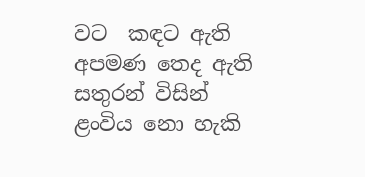වට  කඳට ඇති  අපමණ තෙද ඇති සතුරන් විසින් ළංවිය නො හැකි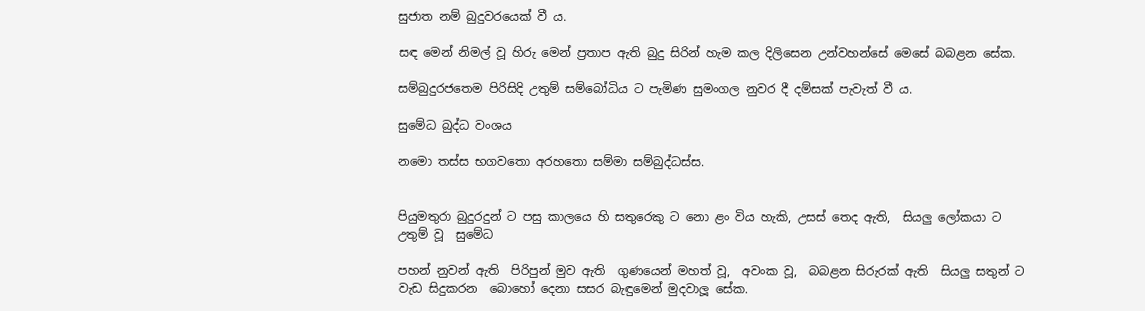සුජාත නම් බුදුවරයෙක් වී ය.

සඳ මෙන් නිමල් වූ හිරු මෙන් ප්‍රතාප ඇති බුදු සිරින් හැම කල දිලිසෙන උන්වහන්සේ මෙසේ බබළන සේක.

සම්බුදුරජතෙම පිරිසිදි උතුම් සම්බෝධිය ට පැමිණ සුමංගල නුවර දී දම්සක් පැවැත් වී ය.

සුමේධ බුද්ධ වංශය

නමො තස්ස භගවතො අරහතො සම්මා සම්බුද්ධස්ස.


පියුමතුරා බුදුරදුන් ට පසු කාලයෙ හි සතුරෙකු ට නො ළං විය හැකි, උසස් තෙද ඇති,  සියලු ලෝකයා ට උතුම් වූ  සුමේධ

පහන් නුවන් ඇති  පිරිපුන් මුව ඇති  ගුණයෙන් මහත් වූ,  අවංක වූ,  බබළන සිරුරක් ඇති  සියලු සතුන් ට වැඩ සිදුකරන  බොහෝ දෙනා සසර බැඳුමෙන් මුදවාලූ සේක.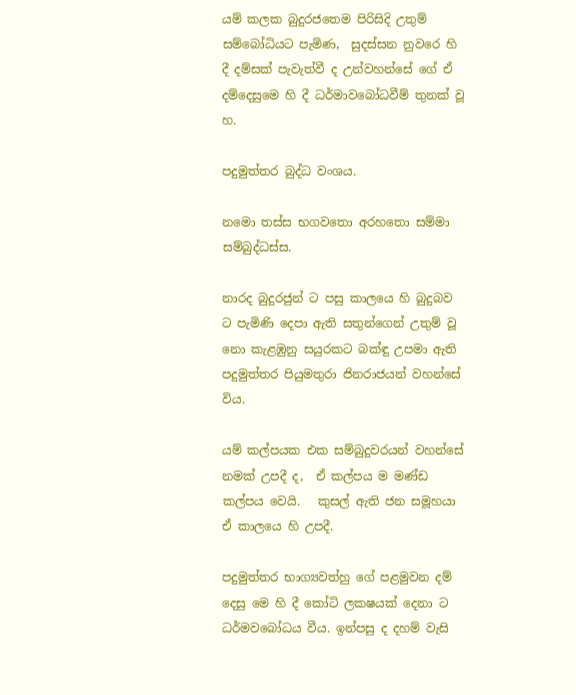යම් කලක බුදුරජතෙම පිරිසිදි උතුම් සම්බෝධියට පැමිණ,  සුදස්සන නුවරෙ හි දී දම්සක් පැවැත්වී ද උන්වහන්සේ ගේ ඒ දම්දෙසුමෙ හි දී ධර්මාවබෝධවීම් තුනක් වූ හ.

පදුමුත්තර බුද්ධ වංශය.

නමො තස්ස භගවතො අරහතො සම්මා සම්බුද්ධස්ස.

නාරද බුදුරජුන් ට පසු කාලයෙ හි බුදුබව ට පැමිණි දෙපා ඇති සතුන්ගෙන් උතුම් වූ නො කැළඹුනු සයුරකට බක්ඳු උපමා ඇති පදුමුත්තර පියුමතුරා ජිනරාජයන් වහන්සේ විය.

යම් කල්පයක එක සම්බුදුවරයන් වහන්සේ නමක් උපදී ද,  ඒ කල්පය ම මණ්ඩ කල්පය වෙයි.   කුසල් ඇති ජන සමූහයා ඒ කාලයෙ හි උපදී.

පදුමුත්තර භාග්‍යවත්හු ගේ පළමුවන දම් දෙසු මෙ හි දී කෝටි ලක‍ෂයක් දෙනා ට ධර්මවබෝධය වීය. ඉන්පසු ද දහම් වැසි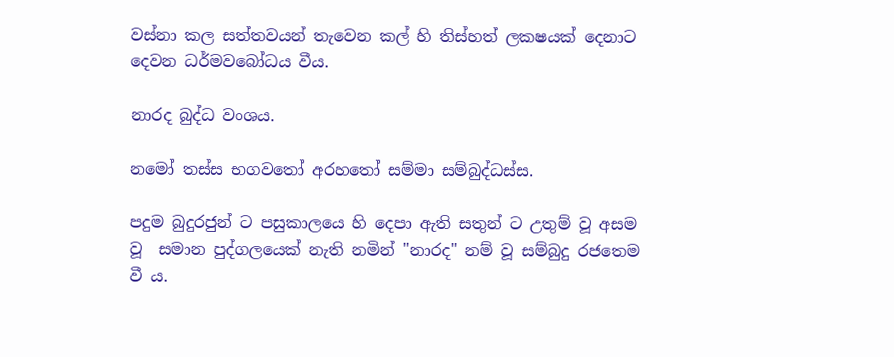වස්නා කල සත්ත‍වයන් තැවෙන කල් හි තිස්හත් ලක‍ෂයක් දෙනාට දෙවන ධර්මවබෝධය වීය.

නාරද බුද්ධ වංශය.

නමෝ තස්ස භගවතෝ අරහතෝ සම්මා සම්බුද්ධස්ස.

පදුම බුදුරජුන් ට පසුකාලයෙ හි දෙපා ඇති සතුන් ට උතුම් වූ අසම වූ  සමාන පුද්ගලයෙක් නැති නමින් "නාරද" නම් වූ සම්බුදු රජතෙම වී ය.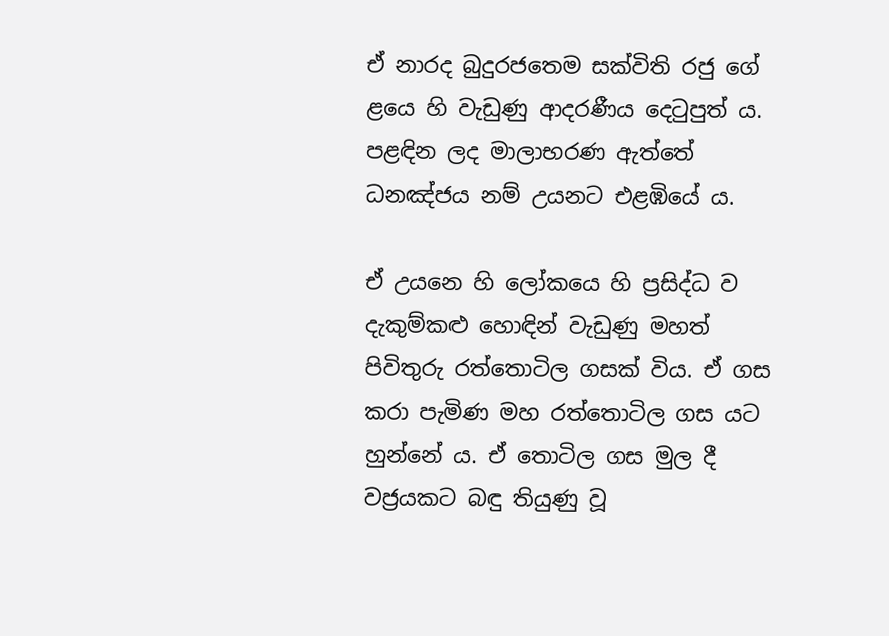ඒ නාරද බුදුරජතෙම සක්විති රජු ගේ ළයෙ හි වැඩුණු ආදරණීය දෙටුපුත් ය. පළඳින ලද මාලාභරණ ඇත්තේ ධනඤ්ජය නම් උයනට එළඹියේ ය.

ඒ උයනෙ හි ලෝකයෙ හි ප්‍රසිද්ධ ව දැකුම්කළු හොඳින් වැඩුණු මහත් පිවිතුරු රත්තොටිල ගසක් විය. ඒ ගස කරා පැමිණ මහ රත්තොටිල ගස යට හුන්නේ ය. ඒ තොටිල ගස මුල දී වජ්‍රයකට බඳු තියුණු වූ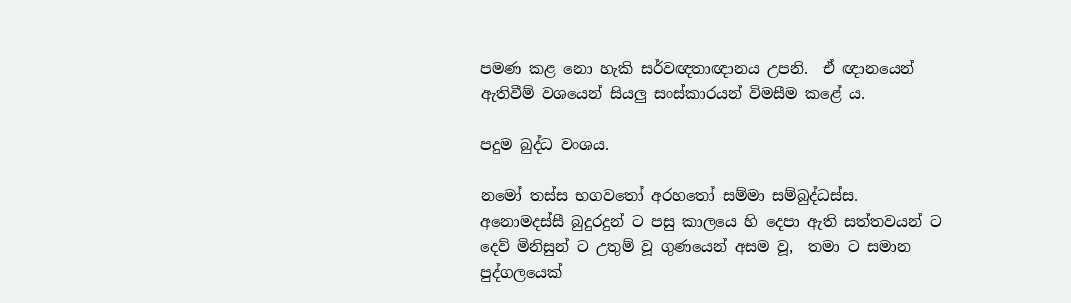පමණ කළ නො හැකි සර්වඥතාඥානය උපනි.  ඒ ඥානයෙන් ඇතිවීම් වශයෙන් සියලු සංස්කාරයන් විමසීම කළේ ය.

පදුම බුද්ධ වංශය.

නමෝ තස්ස භගවතෝ අරහතෝ සම්මා සම්බුද්ධස්ස.
අනොමදස්සී බුදුරදුන් ට පසු කාලයෙ හි දෙපා ඇති සත්ත‍වයන් ට දෙව් මිනිසුන් ට උතුම් වූ ගුණයෙන් අසම වූ,  තමා ට සමාන පුද්ගලයෙක්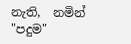නැති,  නමින් "පදුම"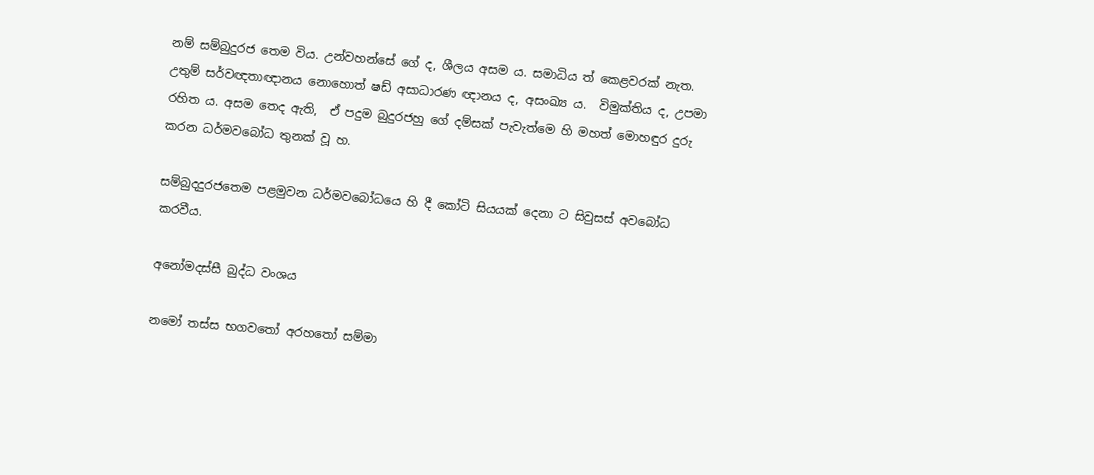නම් සම්බුදුරජ තෙම විය. උන්වහන්සේ ගේ ද, ශීලය අසම ය. සමාධිය ත් කෙළවරක් නැත. උතුම් සර්වඥතාඥානය නොහොත් ෂඩ් අසාධාරණ ඥානය ද, අසංඛ්‍ය ය.  විමුක්තිය ද, උපමා රහිත ය. අසම තෙද ඇති,  ඒ පදුම බුදුරජහු ගේ දම්සක් පැවැත්මෙ හි මහත් මොහඳුර දුරු කරන ධර්මවබෝධ තුනක් වූ හ.

සම්බුදදුරජතෙම පළමුවන ධර්මවබෝධයෙ හි දී කෝටි සියයක් දෙනා ට සිවුසස් අවබෝධ කරවීය.

අනෝමදස්සී බුද්ධ වංශය

නමෝ තස්ස භගවතෝ අරහතෝ සම්මා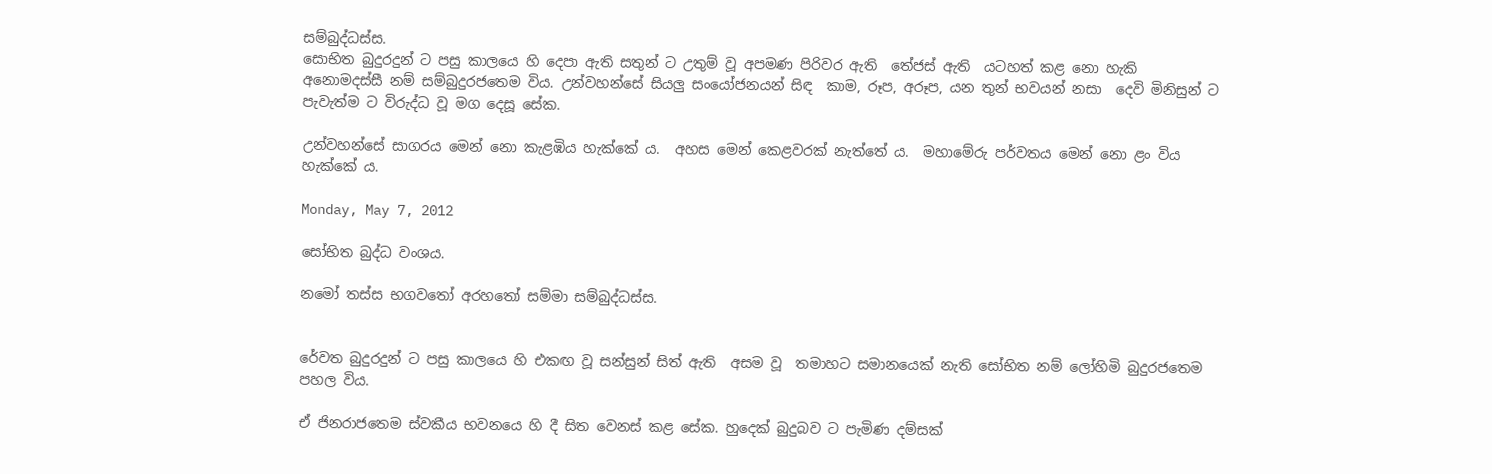සම්බුද්ධස්ස.
සොභිත බුදුරදුන් ට පසු කාලයෙ හි දෙපා ඇති සතුන් ට උතුම් වූ අපමණ පිරිවර ඇති  තේජස් ඇති  යටහත් කළ නො හැකි අනොමදස්සී නම් සම්බුදුරජතෙම විය. උන්වහන්සේ සියලු සංයෝජනයන් සිඳ  කාම, රූප, අරූප, යන තුන් භවයන් නසා  දෙවි මිනිසුන් ට පැවැත්ම ට විරුද්ධ වූ මග දෙසූ සේක.

උන්වහන්සේ සාගරය මෙන් නො කැළඹිය හැක්කේ ය.  අහස මෙන් කෙළවරක් නැත්තේ ය.  මහාමේරු පර්වතය මෙන් නො ළං විය හැක්කේ ය.

Monday, May 7, 2012

සෝභිත බුද්ධ වංශය.

නමෝ තස්ස භගවතෝ අරහතෝ සම්මා සම්බුද්ධස්ස.


රේවත බුදුරදුන් ට පසු කාලයෙ හි එකඟ වූ සන්සුන් සිත් ඇති  අසම වූ  තමාහට සමානයෙක් නැති සෝභිත නම් ලෝහිමි බුදුරජතෙම පහල විය.

ඒ ජිනරාජතෙම ස්වකීය භවනයෙ හි දී සිත වෙනස් කළ සේක. හුදෙක් බුදුබව ට පැමිණ දම්සක්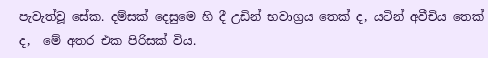පැවැත්වූ සේක. දම්සක් දෙසුමෙ හි දී උඩින් භවාග්‍රය තෙක් ද, යටින් අවීචිය තෙක් ද,  මේ අතර එක පිරිසක් විය.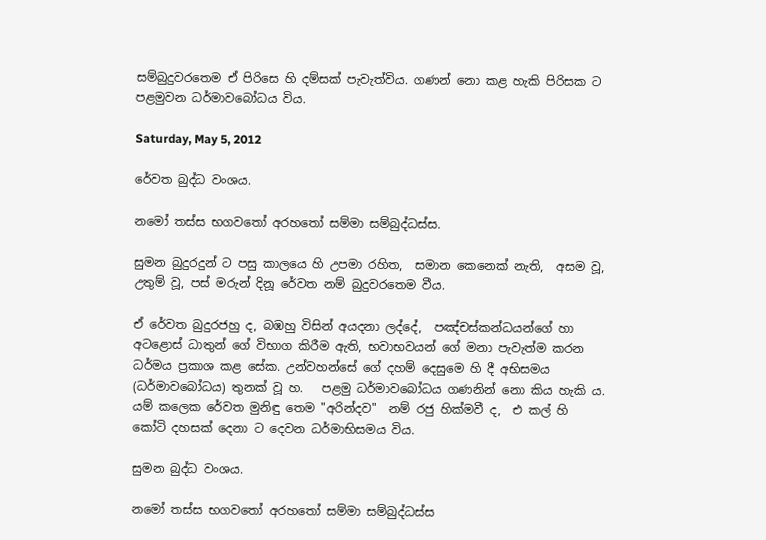සම්බුදුවරතෙම ඒ පිරිසෙ හි දම්සක් පැවැත්විය. ගණන් නො කළ හැකි පිරිසක ට පළමුවන ධර්මාවබෝධය විය.

Saturday, May 5, 2012

රේවත බුද්ධ වංශය.

නමෝ තස්ස භගවතෝ අරහතෝ සම්මා සම්බුද්ධස්ස.

සුමන බුදුරදුන් ට පසු කාලයෙ හි උපමා රහිත,  සමාන කෙනෙක් නැති,  අසම වූ, උතුම් වූ, පස් මරුන් දිනූ රේවත නම් බුදුවරතෙම වීය.

ඒ රේවත බුදුරජහු ද, බඹහු විසින් අයදනා ලද්දේ,  පඤ්චස්කන්ධයන්ගේ හා අටළොස් ධාතුන් ගේ විභාග කිරීම ඇති, භවාභවයන් ගේ මනා පැවැත්ම කරන ධර්මය ප්‍රකාශ කළ සේක. උන්වහන්සේ ගේ දහම් දෙසුමෙ හි දී අභිසමය (ධර්මාවබෝධය) තුනක් වූ හ.   පළමු ධර්මාවබෝධය ගණනින් නො කිය හැකි ය. යම් කලෙක රේවත මුනිඳු තෙම "අරින්දව"  නම් රජු හික්මවී ද,  එ කල් හි කෝටි දහසක් දෙනා ට දෙවන ධර්මාභිසමය විය.

සුමන බුද්ධ වංශය.

නමෝ තස්ස භගවතෝ අරහතෝ සම්මා සම්බුද්ධස්ස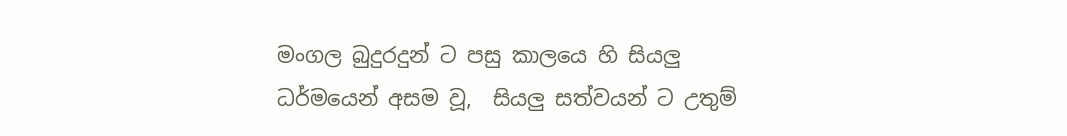මංගල බුදුරදුන් ට පසු කාලයෙ හි සියලු ධර්මයෙන් අසම වූ,  සියලු සත්වයන් ට උතුම්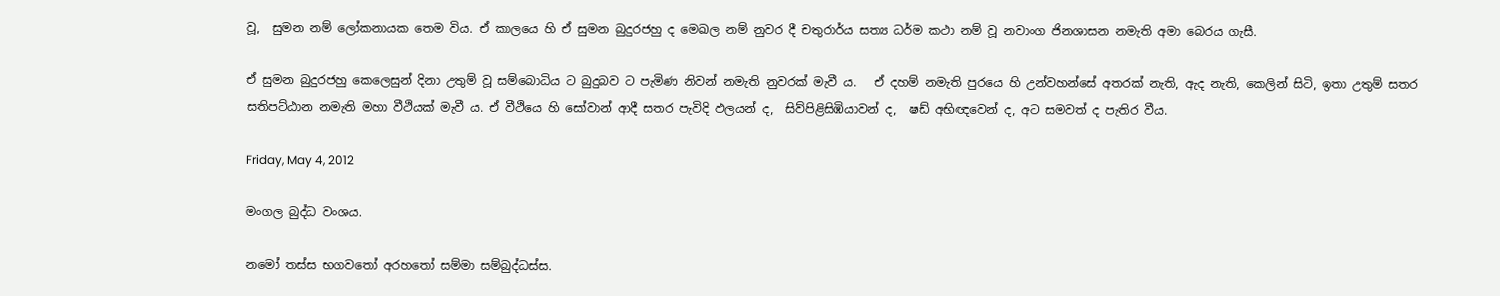වූ,  සුමන නම් ලෝකනායක තෙම විය. ඒ කාලයෙ හි ඒ සුමන බුදුරජහු ද මෙඛල නම් නුවර දී චතුරාර්ය සත්‍ය ධර්ම කථා නම් වූ නවාංග ජිනශාසන නමැති අමා බෙරය ගැසී.

ඒ සුමන බුදුරජහු කෙලෙසුන් දිනා උතුම් වූ සම්බොධිය ට බුදුබව ට පැමිණ නිවන් නමැති නුවරක් මැවී ය.   ඒ දහම් නමැති පුරයෙ හි උන්වහන්සේ අතරක් නැති, ඇද නැති, කෙලින් සිටි, ඉතා උතුම් සතර සතිපට්ඨාන නමැති මහා වීථියක් මැවී ය. ඒ වීථියෙ හි සෝවාන් ආදී සතර පැවිදි ඵලයන් ද,  සිව්පිළිසිඹියාවන් ද,  ෂඩ් අභිඥවෙන් ද, අට සමවත් ද පැතිර වීය.

Friday, May 4, 2012

මංගල බුද්ධ වංශය.

නමෝ තස්ස භගවතෝ අරහතෝ සම්මා සම්බුද්ධස්ස.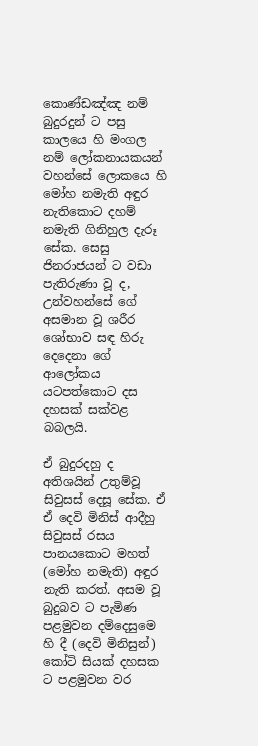කොණ්ඩඤ්ඤ නම්  බුදුරදුන් ට පසු කාලයෙ හි මංගල නම් ලෝකනායකයන් වහන්සේ ලොකයෙ හි මෝහ නමැති අඳුර නැතිකොට දහම් නමැති ගිනිහුල දැරූ සේක. සෙසු ජිනරාජයන් ට වඩා පැතිරුණා වූ ද, උන්වහන්සේ ගේ අසමාන වූ ශරීර ශෝභාව සඳ හිරු දෙදෙනා ගේ ආලෝකය යටපත්කොට දස දහසක් සක්වළ බබලයි.

ඒ බුදුරදහු ද අතිශයින් උතුම්වූ සිවුසස් දෙසූ සේක. ඒ ඒ දෙවි මිනිස් ආදීහු සිවුසස් රසය පානයකොට මහත් (මෝහ නමැති) අඳුර නැති කරත්. අසම වූ බුදුබව ට පැමිණ පළමුවන දම්දෙසුමෙ හි දී (දෙවි මිනිසුන්) කෝටි සියක් දහසක ට පළමුවන වර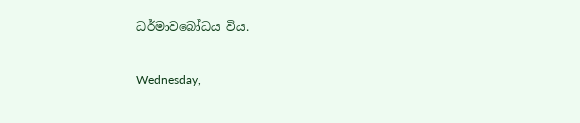ධර්මාවබෝධය විය.

Wednesday,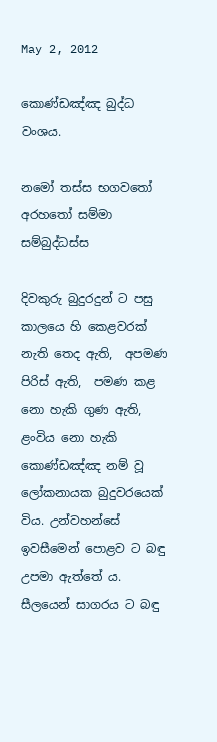May 2, 2012

කොණ්ඩඤ්ඤ බුද්ධ වංශය.

නමෝ තස්ස භගවතෝ අරහතෝ සම්මා සම්බුද්ධස්ස

දිවකුරු බුදුරදුන් ට පසු කාලයෙ හි කෙළවරක් නැති තෙද ඇති,  අපමණ පිරිස් ඇති,  පමණ කළ නො හැකි ගුණ ඇති,  ළංවිය නො හැකි කොණ්ඩඤ්ඤ නම් වූ ලෝකනායක බුදුවරයෙක් විය. උන්වහන්සේ ඉවසීමෙන් පොළව ට බඳු උපමා ඇත්තේ ය.  සීලයෙන් සාගරය ට බඳු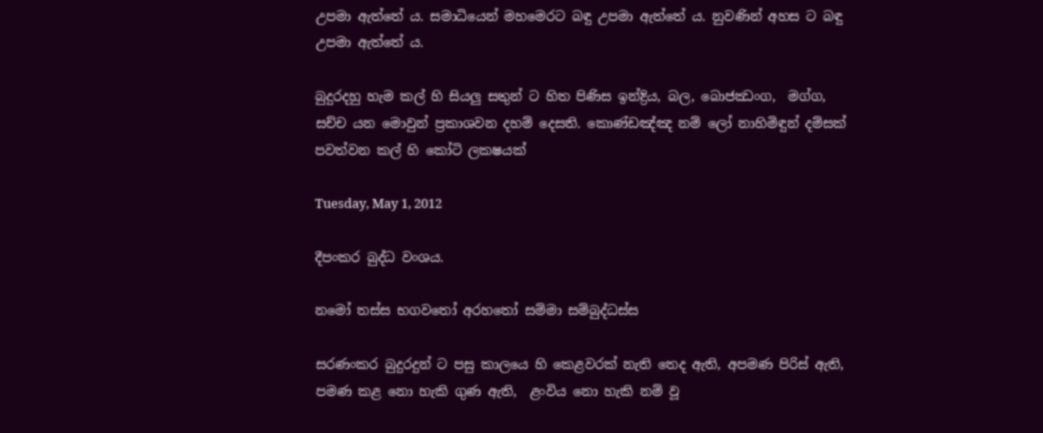උපමා ඇත්තේ ය. සමාධියෙන් මහමෙරට බඳු උපමා ඇත්තේ ය. නුවණින් අහස ට බඳු උපමා ඇත්තේ ය.

බුදුරදහු හැම කල් හි සියලු සතුන් ට හිත පිණිස ඉන්ද්‍රිය, බල, බොජඣංග,  මග්ග, සච්ච යන මොවුන් ප්‍රකාශවන දහම් දෙසති. කොණ්ඩඤ්ඤ නම් ලෝ නාහිමිඳුන් දම්සක් පවත්වන කල් හි කෝටි ලක‍ෂයක්

Tuesday, May 1, 2012

දීපංකර බුද්ධ වංශය.

නමෝ තස්ස භගවතෝ අරහතෝ සම්මා සම්බුද්ධස්ස

සරණංකර බුදුරදුන් ට පසු කාලයෙ හි කෙළවරක් නැති තෙද ඇති, අපමණ පිරිස් ඇති, පමණ කළ නො හැකි ගුණ ඇති,  ළංවිය නො හැකි නම් වූ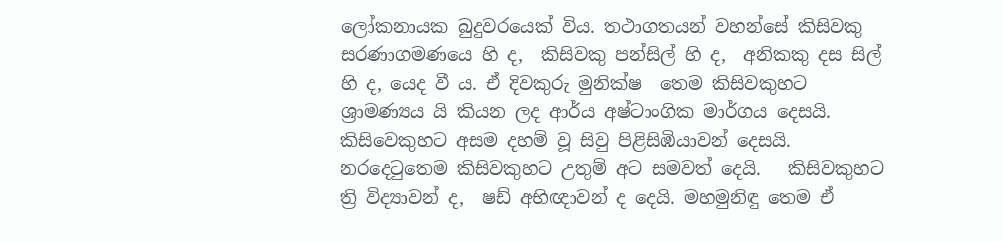ලෝකනායක බුදුවරයෙක් විය. තථාගතයන් වහන්සේ කිසිවකු සරණාගමණයෙ හි ද,  කිසිවකු පන්සිල් හි ද,  අනිකකු දස සිල් හි ද, යෙද වී ය. ඒ දිවකුරු මුනික්ෂ  තෙම කිසිවකුහට ශ්‍රාමණ්‍යය යි කියන ලද ආර්ය අෂ්ටාංගික මාර්ගය දෙසයි. කිසිවෙකුහට අසම දහම් වූ සිවු පිළිසිඹියාවන් දෙසයි. නරදෙටුතෙම කිසිවකුහට උතුම් අට සමවත් දෙයි.   කිසිවකුහට ත්‍රි විද්‍යාවන් ද,  ෂඩ් අභිඥාවන් ද දෙයි. මහමුනිඳු තෙම ඒ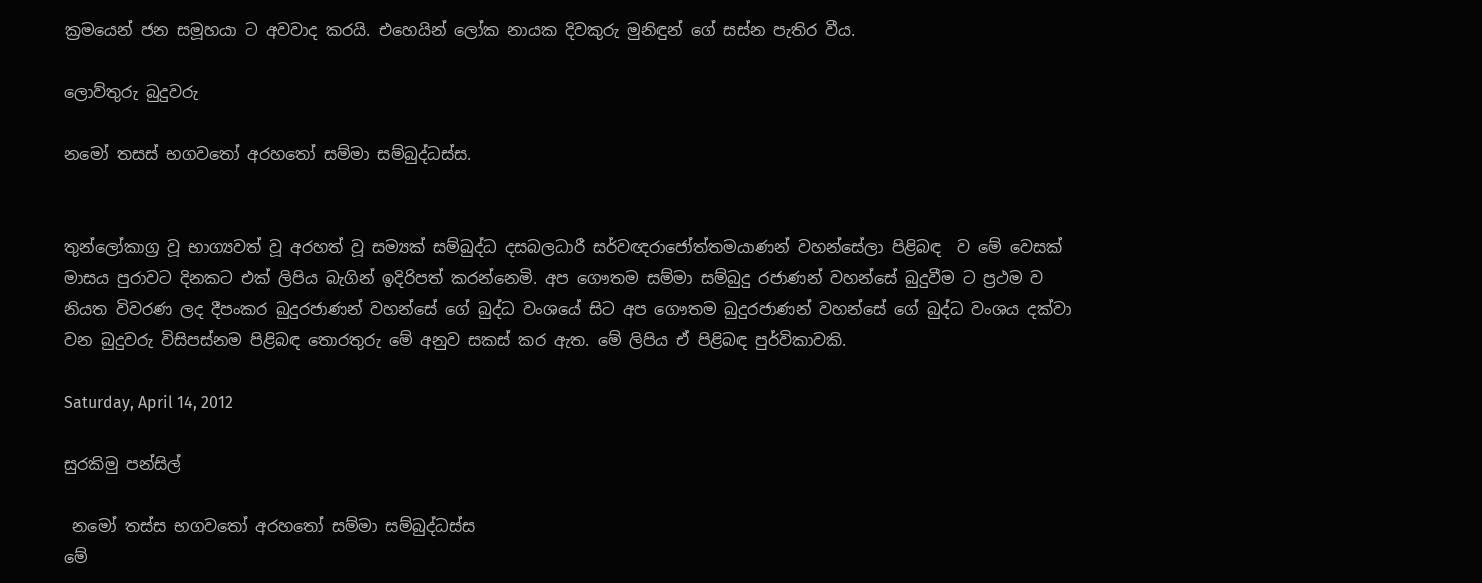ක්‍රමයෙන් ජන සමූහයා ට අවවාද කරයි. එහෙයින් ලෝක නායක දිවකුරු මුනිඳුන් ගේ සස්න පැතිර වීය.

ලොව්තුරු බුදුවරු

නමෝ තසස් භගවතෝ අරහතෝ සම්මා සම්බුද්ධස්ස.


තුන්ලෝකාග්‍ර වූ භාග්‍යවත් වූ අරහත් වූ සම්‍යක් සම්බුද්ධ දසබලධාරී සර්වඥරාජෝත්තමයාණන් වහන්සේලා පිළිබඳ  ව මේ වෙසක් මාසය පුරාවට දිනකට එක් ලිපිය බැගින් ඉදිරිපත් කරන්නෙමි. අප ගෞතම සම්මා සම්බුදු රජාණන් වහන්සේ බුදුවීම ට ප්‍රථම ව නියත විවරණ ලද දීපංකර බුදුරජාණන් වහන්සේ ගේ බුද්ධ වංශයේ සිට අප ගෞතම බුදුරජාණන් වහන්සේ ගේ බුද්ධ වංශය දක්වා වන බුදුවරු විසිපස්නම පිළිබඳ තොරතුරු මේ අනුව සකස් කර ඇත. මේ ලිපිය ඒ පිළිබඳ පුර්විකාවකි.

Saturday, April 14, 2012

සුරකිමු පන්සිල්

 නමෝ තස්ස භගවතෝ අරහතෝ සම්මා සම්බුද්ධස්ස
මේ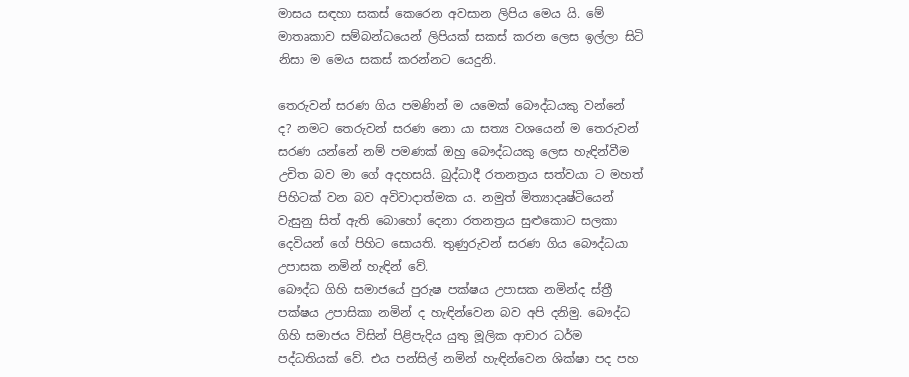මාසය සඳහා සකස් කෙරෙන අවසාන ලිපිය මෙය යි. මේ මාතෘකාව සම්බන්ධයෙන් ලිපියක් සකස් කරන ලෙස ඉල්ලා සිටි නිසා ම මෙය සකස් කරන්නට යෙදුනි.

තෙරුවන් සරණ ගිය පමණින් ම යමෙක් බෞද්ධයකු වන්නේ ද? නමට තෙරුවන් සරණ නො යා සත්‍ය වශයෙන් ම තෙරුවන් සරණ යන්නේ නම් පමණක් ඔහු බෞද්ධයකු ලෙස හැඳින්වීම උචිත බව මා ගේ අදහසයි. බුද්ධාදී රතනත්‍රය සත්වයා ට මහත් පිහිටක් වන බව අවිවාදාත්මක ය. නමුත් මිත්‍යාදෘෂ්ටියෙන් වැසුනු සිත් ඇති බොහෝ දෙනා රතනත්‍රය සුළුකොට සලකා දෙවියන් ගේ පිහිට සොයති. තුණුරුවන් සරණ ගිය බෞද්ධයා උපාසක නමින් හැඳින් වේ.
බෞද්ධ ගිහි සමාජයේ පුරුෂ පක්ෂය උපාසක නමින්ද ස්ත්‍රී පක්ෂය උපාසිකා නමින් ද හැඳින්වෙන බව අපි දනිමු. බෞද්ධ ගිහි සමාජය විසින් පිළිපැදිය යුතු මූලික ආචාර ධර්ම පද්ධතියක් වේ. එය පන්සිල් නමින් හැඳින්වෙන ශික්ෂා පද පහ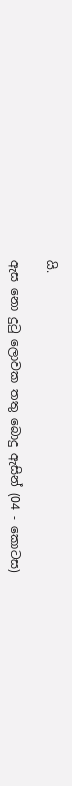යි.

ඇස නො දුටු ලොවක තතු බොදු ඇසින් (04 - කොටස)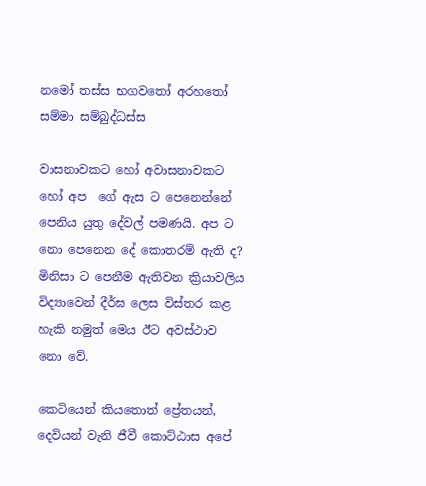නමෝ තස්ස භගවතෝ අරහතෝ සම්මා සම්බුද්ධස්ස

වාසනාවකට හෝ අවාසනාවකට හෝ අප  ගේ ඇස ට පෙනෙන්නේ පෙනිය යුතු දේවල් පමණයි. අප ට නො පෙනෙන දේ කොතරම් ඇති ද? මිනිසා ට පෙනීම ඇතිවන ක්‍රියාවලිය විද්‍යාවෙන් දීර්ඝ ලෙස විස්තර කළ හැකි නමුත් මෙය ඊට අවස්ථාව නො වේ.

කෙටියෙන් කියතොත් ප්‍රේතයන්, දෙවියන් වැනි ජීවී කොට්ඨාස අපේ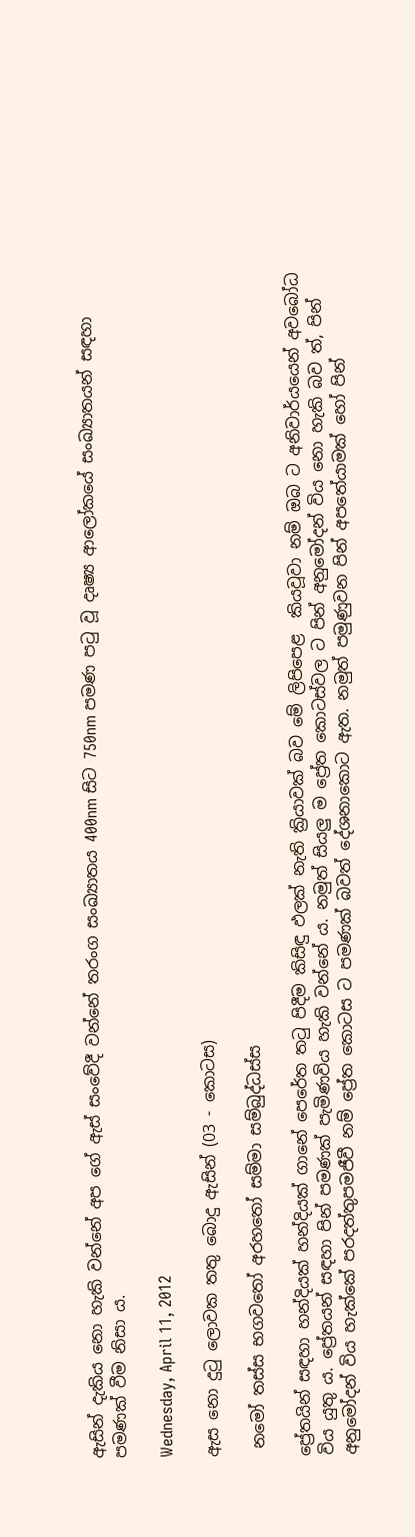ඇසින් දැකිය නො හැකි වන්නේ අප ගේ ඇස් සංවේදී වන්නේ තරංග සංඛ්‍යාතය 400nm සිට 750nm පමණ පටු වූ දෘෂ්‍ය ආලෝකයේ සංඛ්‍යාතයන් සඳහා පමණක් වීම නිසා ය.

Wednesday, April 11, 2012

ඇස නො දුටු ලොවක තතු බොදු ඇසින් (03 - කොටස)

 නමෝ තස්ස භගවතෝ අරහතෝ සම්මා සම්බුද්ධස්ස

ප්‍රේතයින් සඳහා හන්දියක් හන්දියක් ගානේ පෙරේත තටු පිදීම කිසිඳු ඵලක් නැති ක්‍රියාවක් බව මේ ලිපිපෙළ  කියවූවා නම් ඔබ ට අනිවාර්යයෙන් අවබෝධ විය යුතු ය. ප්‍රේතයන් සඳහා පින් පමණක් පැමිණවිය හැකි වන්නේ ය. නමුත් සියලු ම ප්‍රේත කොටස්වල ට පින් අනුමෝදන් විය නො හැකි බව ත්, පින් අනුමෝදන් විය හැක්කේ පරදත්තුපමජීවී නම් ප්‍රේත කොටස ට පමණක් බවත් දේශනාකොට ඇත. නමුත් පමුණුවන පින් අපතේයාමක් හෝ පින්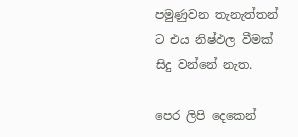පමුණුවන තැනැත්තන් ට එය නිෂ්ඵල වීමක් සිදු වන්නේ නැත.

පෙර ලිපි දෙකෙන්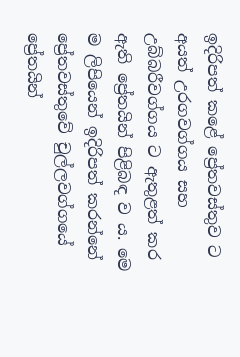ඉදිරිපත් කළේ ප්‍රේතවස්තුව ට අයත් උරගවග්ගය සහ උබ්බරීවග්ගය ට ඇතුළත් කර ඇති ප්‍රේතයින් පිළිබඳ ව ය. මෙ ම ලිපියෙන් ඉදිරිපත් කරන්නේ  ප්‍රේතවස්තුවේ චුල්ලවග්ගයේ ප්‍රේතයින්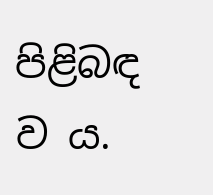පිළිබඳ ව ය.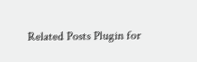Related Posts Plugin for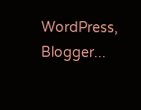WordPress, Blogger...